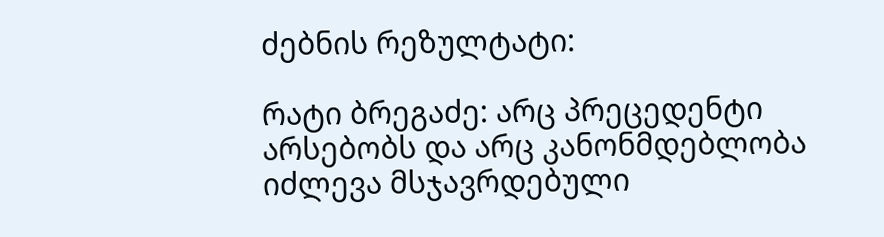ძებნის რეზულტატი:

რატი ბრეგაძე: არც პრეცედენტი არსებობს და არც კანონმდებლობა იძლევა მსჯავრდებული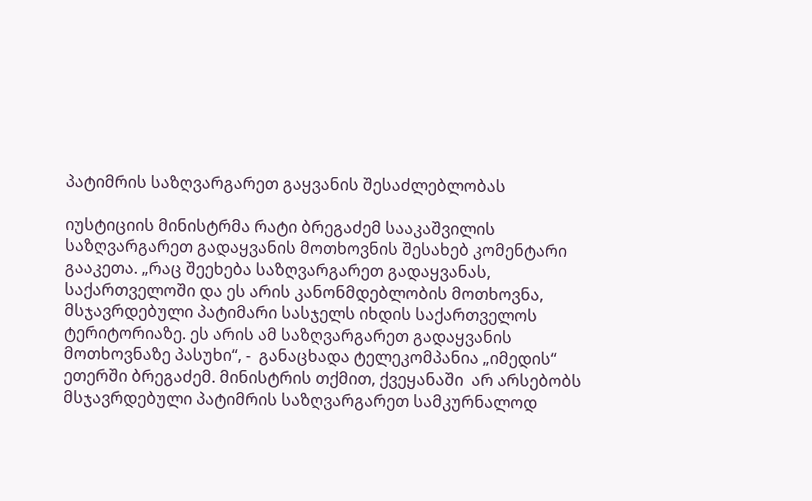პატიმრის საზღვარგარეთ გაყვანის შესაძლებლობას

იუსტიციის მინისტრმა რატი ბრეგაძემ სააკაშვილის საზღვარგარეთ გადაყვანის მოთხოვნის შესახებ კომენტარი გააკეთა. „რაც შეეხება საზღვარგარეთ გადაყვანას, საქართველოში და ეს არის კანონმდებლობის მოთხოვნა, მსჯავრდებული პატიმარი სასჯელს იხდის საქართველოს ტერიტორიაზე. ეს არის ამ საზღვარგარეთ გადაყვანის მოთხოვნაზე პასუხი“, -  განაცხადა ტელეკომპანია „იმედის“ ეთერში ბრეგაძემ. მინისტრის თქმით, ქვეყანაში  არ არსებობს მსჯავრდებული პატიმრის საზღვარგარეთ სამკურნალოდ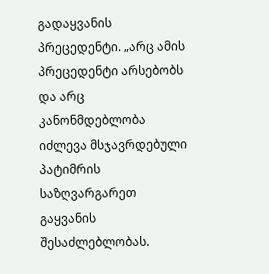გადაყვანის პრეცედენტი. „არც ამის პრეცედენტი არსებობს და არც კანონმდებლობა იძლევა მსჯავრდებული პატიმრის საზღვარგარეთ გაყვანის შესაძლებლობას.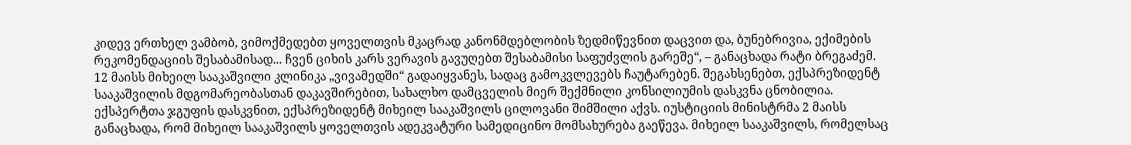კიდევ ერთხელ ვამბობ, ვიმოქმედებთ ყოველთვის მკაცრად კანონმდებლობის ზედმიწევნით დაცვით და, ბუნებრივია, ექიმების რეკომენდაციის შესაბამისად... ჩვენ ციხის კარს ვერავის გავუღებთ შესაბამისი საფუძვლის გარეშე“, – განაცხადა რატი ბრეგაძემ. 12 მაისს მიხეილ სააკაშვილი კლინიკა „ვივამედში“ გადაიყვანეს, სადაც გამოკვლევებს ჩაუტარებენ. შეგახსენებთ, ექსპრეზიდენტ სააკაშვილის მდგომარეობასთან დაკავშირებით, სახალხო დამცველის მიერ შექმნილი კონსილიუმის დასკვნა ცნობილია. ექსპერტთა ჯგუფის დასკვნით, ექსპრეზიდენტ მიხეილ სააკაშვილს ცილოვანი შიმშილი აქვს. იუსტიციის მინისტრმა 2 მაისს განაცხადა, რომ მიხეილ სააკაშვილს ყოველთვის ადეკვატური სამედიცინო მომსახურება გაეწევა. მიხეილ სააკაშვილს, რომელსაც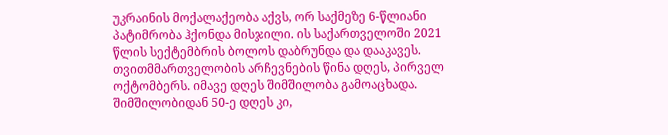უკრაინის მოქალაქეობა აქვს, ორ საქმეზე 6-წლიანი პატიმრობა ჰქონდა მისჯილი. ის საქართველოში 2021 წლის სექტემბრის ბოლოს დაბრუნდა და დააკავეს. თვითმმართველობის არჩევნების წინა დღეს, პირველ ოქტომბერს. იმავე დღეს შიმშილობა გამოაცხადა. შიმშილობიდან 50-ე დღეს კი,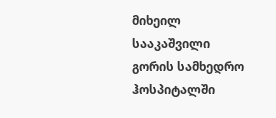მიხეილ სააკაშვილი გორის სამხედრო ჰოსპიტალში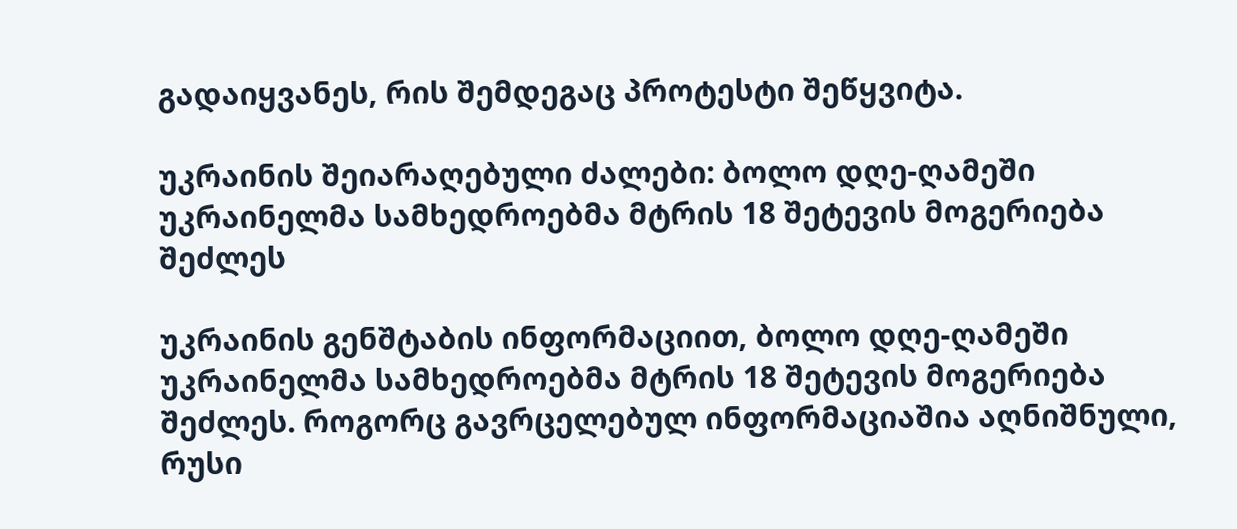გადაიყვანეს, რის შემდეგაც პროტესტი შეწყვიტა.

უკრაინის შეიარაღებული ძალები: ბოლო დღე-ღამეში უკრაინელმა სამხედროებმა მტრის 18 შეტევის მოგერიება შეძლეს

უკრაინის გენშტაბის ინფორმაციით, ბოლო დღე-ღამეში უკრაინელმა სამხედროებმა მტრის 18 შეტევის მოგერიება შეძლეს. როგორც გავრცელებულ ინფორმაციაშია აღნიშნული, რუსი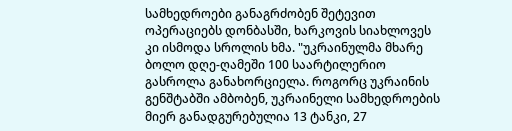სამხედროები განაგრძობენ შეტევით ოპერაციებს დონბასში, ხარკოვის სიახლოვეს კი ისმოდა სროლის ხმა. "უკრაინულმა მხარე ბოლო დღე-ღამეში 100 საარტილერიო გასროლა განახორციელა. როგორც უკრაინის გენშტაბში ამბობენ, უკრაინელი სამხედროების მიერ განადგურებულია 13 ტანკი, 27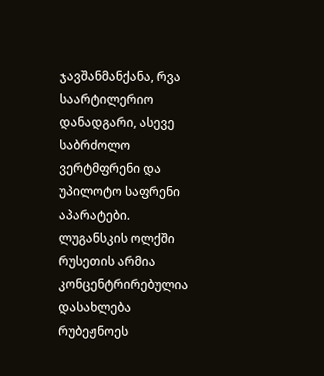ჯავშანმანქანა, რვა საარტილერიო დანადგარი, ასევე საბრძოლო ვერტმფრენი და უპილოტო საფრენი აპარატები. ლუგანსკის ოლქში რუსეთის არმია კონცენტრირებულია დასახლება რუბეჟნოეს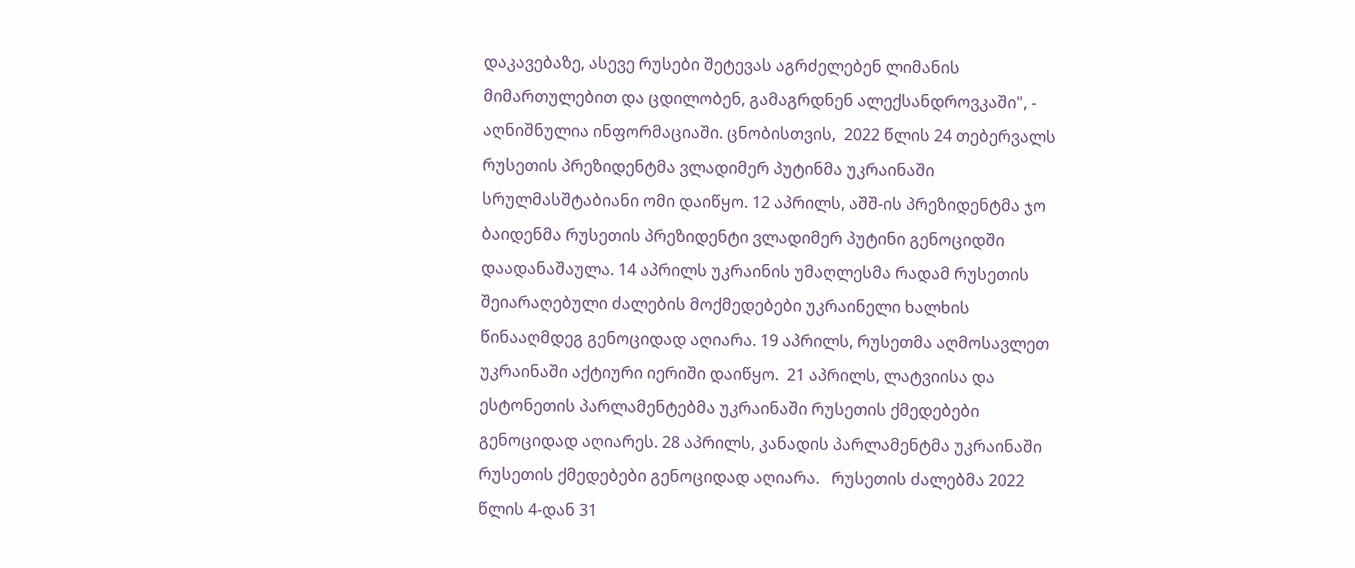დაკავებაზე, ასევე რუსები შეტევას აგრძელებენ ლიმანის მიმართულებით და ცდილობენ, გამაგრდნენ ალექსანდროვკაში", - აღნიშნულია ინფორმაციაში. ცნობისთვის,  2022 წლის 24 თებერვალს რუსეთის პრეზიდენტმა ვლადიმერ პუტინმა უკრაინაში სრულმასშტაბიანი ომი დაიწყო. 12 აპრილს, აშშ-ის პრეზიდენტმა ჯო ბაიდენმა რუსეთის პრეზიდენტი ვლადიმერ პუტინი გენოციდში დაადანაშაულა. 14 აპრილს უკრაინის უმაღლესმა რადამ რუსეთის შეიარაღებული ძალების მოქმედებები უკრაინელი ხალხის წინააღმდეგ გენოციდად აღიარა. 19 აპრილს, რუსეთმა აღმოსავლეთ უკრაინაში აქტიური იერიში დაიწყო.  21 აპრილს, ლატვიისა და ესტონეთის პარლამენტებმა უკრაინაში რუსეთის ქმედებები გენოციდად აღიარეს. 28 აპრილს, კანადის პარლამენტმა უკრაინაში რუსეთის ქმედებები გენოციდად აღიარა.   რუსეთის ძალებმა 2022 წლის 4-დან 31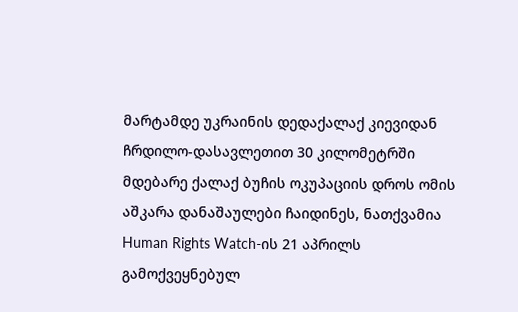მარტამდე უკრაინის დედაქალაქ კიევიდან ჩრდილო-დასავლეთით 30 კილომეტრში მდებარე ქალაქ ბუჩის ოკუპაციის დროს ომის აშკარა დანაშაულები ჩაიდინეს, ნათქვამია Human Rights Watch-ის 21 აპრილს გამოქვეყნებულ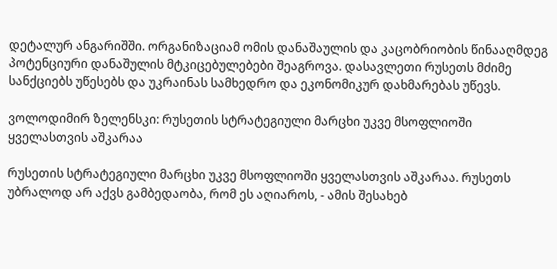დეტალურ ანგარიშში. ორგანიზაციამ ომის დანაშაულის და კაცობრიობის წინააღმდეგ პოტენციური დანაშულის მტკიცებულებები შეაგროვა. დასავლეთი რუსეთს მძიმე სანქციებს უწესებს და უკრაინას სამხედრო და ეკონომიკურ დახმარებას უწევს.

ვოლოდიმირ ზელენსკი: რუსეთის სტრატეგიული მარცხი უკვე მსოფლიოში ყველასთვის აშკარაა

რუსეთის სტრატეგიული მარცხი უკვე მსოფლიოში ყველასთვის აშკარაა. რუსეთს უბრალოდ არ აქვს გამბედაობა, რომ ეს აღიაროს, - ამის შესახებ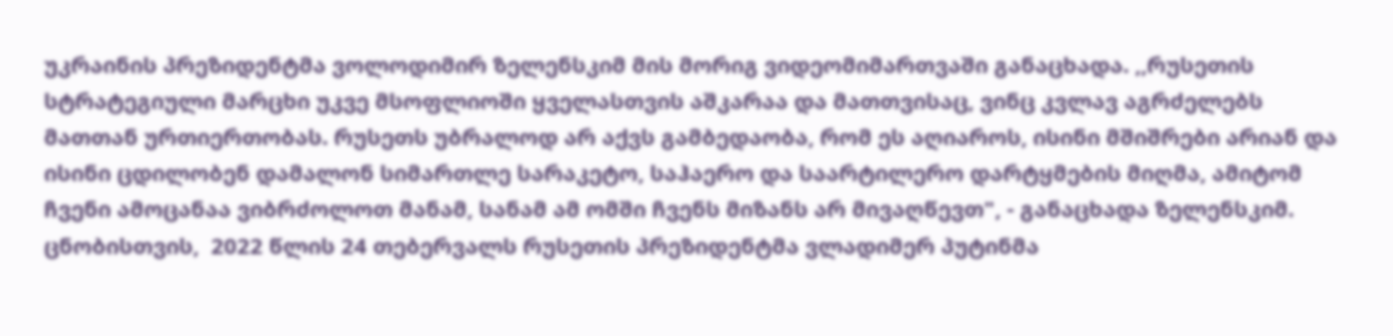უკრაინის პრეზიდენტმა ვოლოდიმირ ზელენსკიმ მის მორიგ ვიდეომიმართვაში განაცხადა. ,,რუსეთის სტრატეგიული მარცხი უკვე მსოფლიოში ყველასთვის აშკარაა და მათთვისაც, ვინც კვლავ აგრძელებს მათთან ურთიერთობას. რუსეთს უბრალოდ არ აქვს გამბედაობა, რომ ეს აღიაროს, ისინი მშიშრები არიან და ისინი ცდილობენ დამალონ სიმართლე სარაკეტო, საჰაერო და საარტილერო დარტყმების მიღმა, ამიტომ ჩვენი ამოცანაა ვიბრძოლოთ მანამ, სანამ ამ ომში ჩვენს მიზანს არ მივაღწევთ", - განაცხადა ზელენსკიმ. ცნობისთვის,  2022 წლის 24 თებერვალს რუსეთის პრეზიდენტმა ვლადიმერ პუტინმა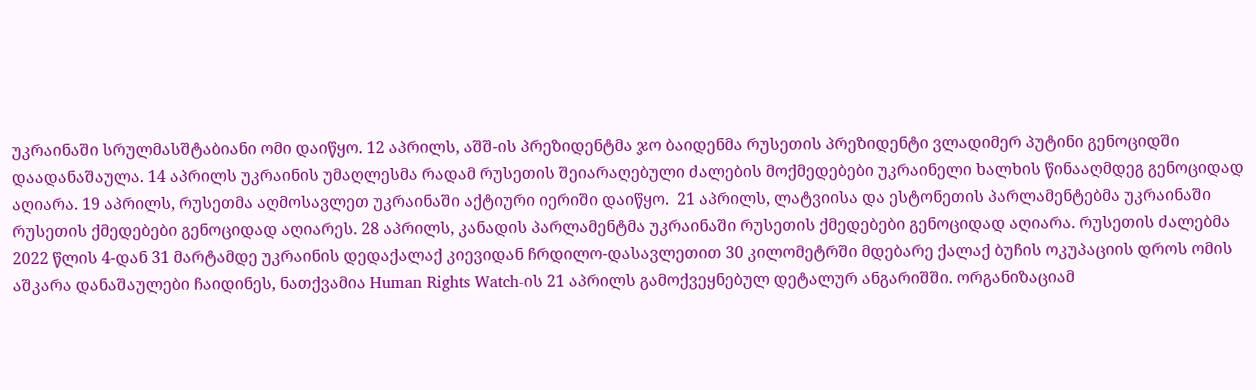უკრაინაში სრულმასშტაბიანი ომი დაიწყო. 12 აპრილს, აშშ-ის პრეზიდენტმა ჯო ბაიდენმა რუსეთის პრეზიდენტი ვლადიმერ პუტინი გენოციდში დაადანაშაულა. 14 აპრილს უკრაინის უმაღლესმა რადამ რუსეთის შეიარაღებული ძალების მოქმედებები უკრაინელი ხალხის წინააღმდეგ გენოციდად აღიარა. 19 აპრილს, რუსეთმა აღმოსავლეთ უკრაინაში აქტიური იერიში დაიწყო.  21 აპრილს, ლატვიისა და ესტონეთის პარლამენტებმა უკრაინაში რუსეთის ქმედებები გენოციდად აღიარეს. 28 აპრილს, კანადის პარლამენტმა უკრაინაში რუსეთის ქმედებები გენოციდად აღიარა. რუსეთის ძალებმა 2022 წლის 4-დან 31 მარტამდე უკრაინის დედაქალაქ კიევიდან ჩრდილო-დასავლეთით 30 კილომეტრში მდებარე ქალაქ ბუჩის ოკუპაციის დროს ომის აშკარა დანაშაულები ჩაიდინეს, ნათქვამია Human Rights Watch-ის 21 აპრილს გამოქვეყნებულ დეტალურ ანგარიშში. ორგანიზაციამ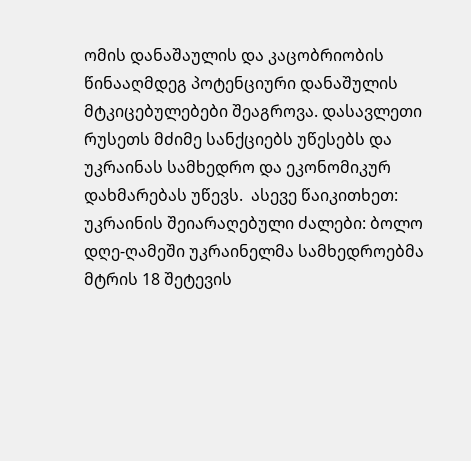ომის დანაშაულის და კაცობრიობის წინააღმდეგ პოტენციური დანაშულის მტკიცებულებები შეაგროვა. დასავლეთი რუსეთს მძიმე სანქციებს უწესებს და უკრაინას სამხედრო და ეკონომიკურ დახმარებას უწევს.  ასევე წაიკითხეთ:   უკრაინის შეიარაღებული ძალები: ბოლო დღე-ღამეში უკრაინელმა სამხედროებმა მტრის 18 შეტევის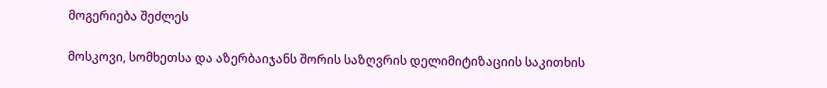მოგერიება შეძლეს

მოსკოვი, სომხეთსა და აზერბაიჯანს შორის საზღვრის დელიმიტიზაციის საკითხის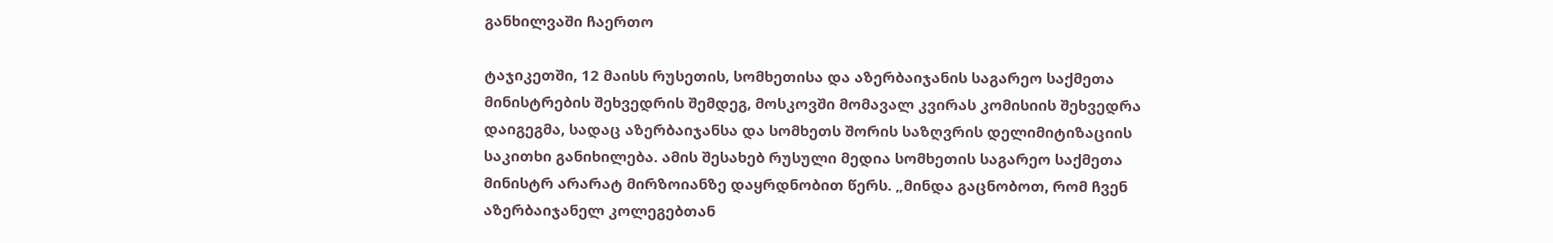განხილვაში ჩაერთო

ტაჯიკეთში, 12 მაისს რუსეთის, სომხეთისა და აზერბაიჯანის საგარეო საქმეთა მინისტრების შეხვედრის შემდეგ, მოსკოვში მომავალ კვირას კომისიის შეხვედრა დაიგეგმა, სადაც აზერბაიჯანსა და სომხეთს შორის საზღვრის დელიმიტიზაციის საკითხი განიხილება. ამის შესახებ რუსული მედია სომხეთის საგარეო საქმეთა მინისტრ არარატ მირზოიანზე დაყრდნობით წერს. „მინდა გაცნობოთ, რომ ჩვენ აზერბაიჯანელ კოლეგებთან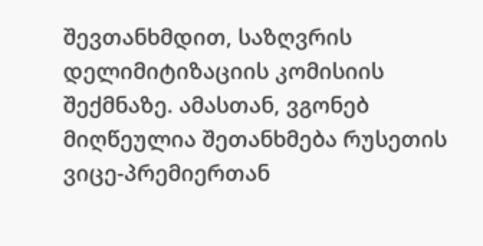შევთანხმდით, საზღვრის დელიმიტიზაციის კომისიის შექმნაზე. ამასთან, ვგონებ მიღწეულია შეთანხმება რუსეთის ვიცე-პრემიერთან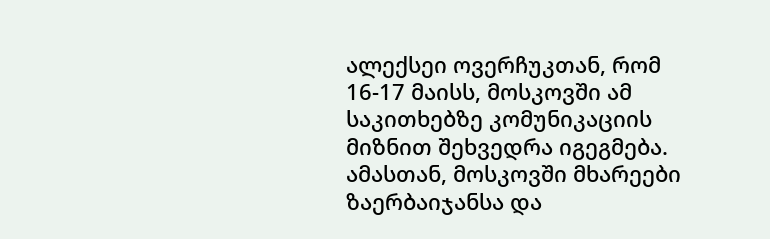ალექსეი ოვერჩუკთან, რომ 16-17 მაისს, მოსკოვში ამ საკითხებზე კომუნიკაციის მიზნით შეხვედრა იგეგმება. ამასთან, მოსკოვში მხარეები ზაერბაიჯანსა და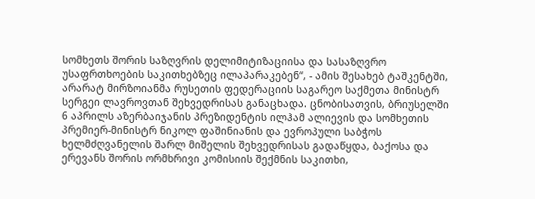სომხეთს შორის საზღვრის დელიმიტიზაციისა და სასაზღვრო უსაფრთხოების საკითხებზეც ილაპარაკებენ“, - ამის შესახებ ტაშკენტში, არარატ მირზოიანმა რუსეთის ფედერაციის საგარეო საქმეთა მინისტრ სერგეი ლავროვთან შეხვედრისას განაცხადა. ცნობისათვის, ბრიუსელში 6 აპრილს აზერბაიჯანის პრეზიდენტის ილჰამ ალიევის და სომხეთის პრემიერ-მინისტრ ნიკოლ ფაშინიანის და ევროპული საბჭოს ხელმძღვანელის შარლ მიშელის შეხვედრისას გადაწყდა, ბაქოსა და ერევანს შორის ორმხრივი კომისიის შექმნის საკითხი,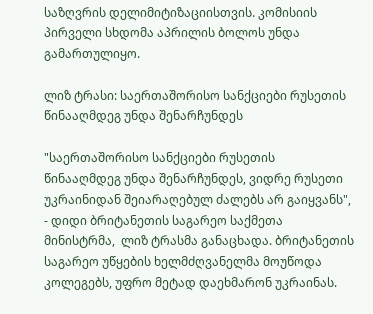საზღვრის დელიმიტიზაციისთვის. კომისიის პირველი სხდომა აპრილის ბოლოს უნდა გამართულიყო.

ლიზ ტრასი: საერთაშორისო სანქციები რუსეთის წინააღმდეგ უნდა შენარჩუნდეს

"საერთაშორისო სანქციები რუსეთის წინააღმდეგ უნდა შენარჩუნდეს, ვიდრე რუსეთი უკრაინიდან შეიარაღებულ ძალებს არ გაიყვანს", - დიდი ბრიტანეთის საგარეო საქმეთა მინისტრმა,  ლიზ ტრასმა განაცხადა. ბრიტანეთის საგარეო უწყების ხელმძღვანელმა მოუწოდა კოლეგებს, უფრო მეტად დაეხმარონ უკრაინას.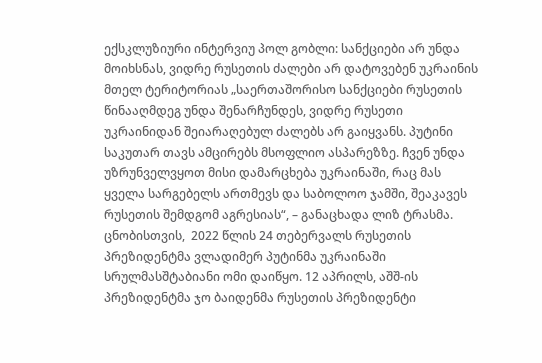ექსკლუზიური ინტერვიუ პოლ გობლი: სანქციები არ უნდა მოიხსნას, ვიდრე რუსეთის ძალები არ დატოვებენ უკრაინის მთელ ტერიტორიას „საერთაშორისო სანქციები რუსეთის წინააღმდეგ უნდა შენარჩუნდეს, ვიდრე რუსეთი უკრაინიდან შეიარაღებულ ძალებს არ გაიყვანს. პუტინი საკუთარ თავს ამცირებს მსოფლიო ასპარეზზე. ჩვენ უნდა უზრუნველვყოთ მისი დამარცხება უკრაინაში, რაც მას ყველა სარგებელს ართმევს და საბოლოო ჯამში, შეაკავეს რუსეთის შემდგომ აგრესიას“, – განაცხადა ლიზ ტრასმა. ცნობისთვის,  2022 წლის 24 თებერვალს რუსეთის პრეზიდენტმა ვლადიმერ პუტინმა უკრაინაში სრულმასშტაბიანი ომი დაიწყო. 12 აპრილს, აშშ-ის პრეზიდენტმა ჯო ბაიდენმა რუსეთის პრეზიდენტი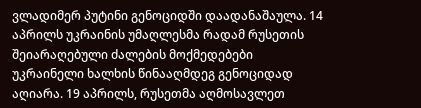ვლადიმერ პუტინი გენოციდში დაადანაშაულა. 14 აპრილს უკრაინის უმაღლესმა რადამ რუსეთის შეიარაღებული ძალების მოქმედებები უკრაინელი ხალხის წინააღმდეგ გენოციდად აღიარა. 19 აპრილს, რუსეთმა აღმოსავლეთ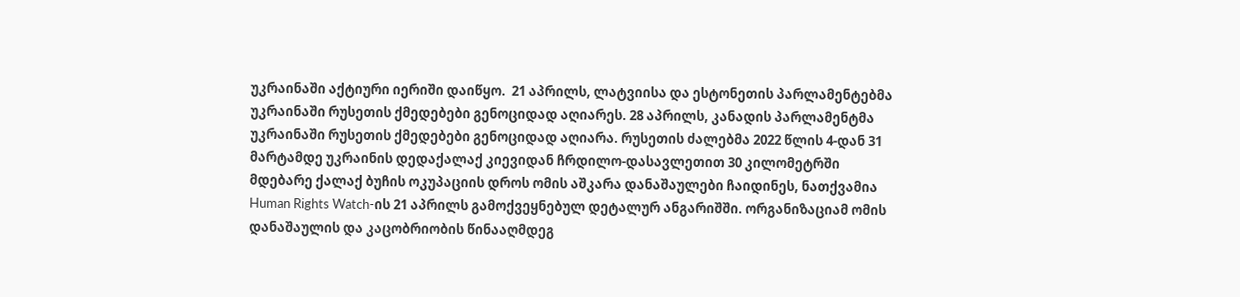უკრაინაში აქტიური იერიში დაიწყო.  21 აპრილს, ლატვიისა და ესტონეთის პარლამენტებმა უკრაინაში რუსეთის ქმედებები გენოციდად აღიარეს. 28 აპრილს, კანადის პარლამენტმა უკრაინაში რუსეთის ქმედებები გენოციდად აღიარა. რუსეთის ძალებმა 2022 წლის 4-დან 31 მარტამდე უკრაინის დედაქალაქ კიევიდან ჩრდილო-დასავლეთით 30 კილომეტრში მდებარე ქალაქ ბუჩის ოკუპაციის დროს ომის აშკარა დანაშაულები ჩაიდინეს, ნათქვამია Human Rights Watch-ის 21 აპრილს გამოქვეყნებულ დეტალურ ანგარიშში. ორგანიზაციამ ომის დანაშაულის და კაცობრიობის წინააღმდეგ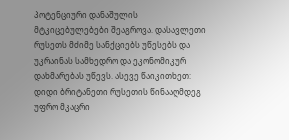პოტენციური დანაშულის მტკიცებულებები შეაგროვა. დასავლეთი რუსეთს მძიმე სანქციებს უწესებს და უკრაინას სამხედრო და ეკონომიკურ დახმარებას უწევს. ასევე წაიკითხეთ: დიდი ბრიტანეთი რუსეთის წინააღმდეგ უფრო მკაცრი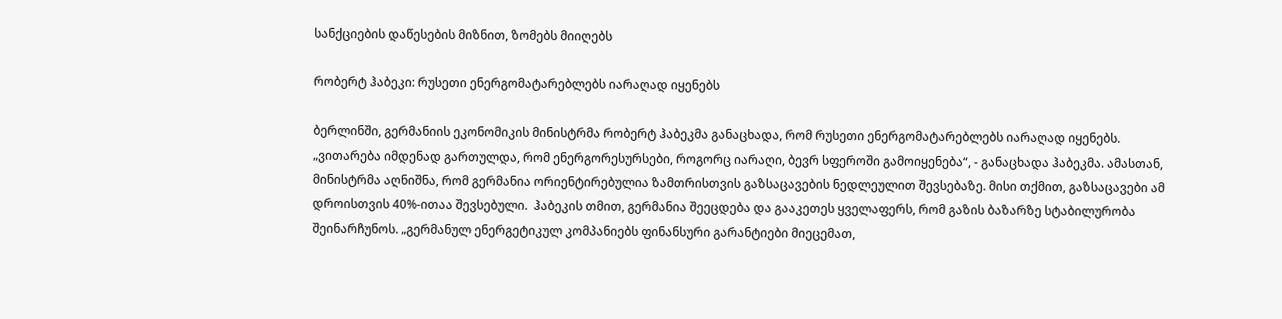სანქციების დაწესების მიზნით, ზომებს მიიღებს

რობერტ ჰაბეკი: რუსეთი ენერგომატარებლებს იარაღად იყენებს

ბერლინში, გერმანიის ეკონომიკის მინისტრმა რობერტ ჰაბეკმა განაცხადა, რომ რუსეთი ენერგომატარებლებს იარაღად იყენებს.  „ვითარება იმდენად გართულდა, რომ ენერგორესურსები, როგორც იარაღი, ბევრ სფეროში გამოიყენება“, - განაცხადა ჰაბეკმა. ამასთან, მინისტრმა აღნიშნა, რომ გერმანია ორიენტირებულია ზამთრისთვის გაზსაცავების ნედლეულით შევსებაზე. მისი თქმით, გაზსაცავები ამ დროისთვის 40%-ითაა შევსებული.  ჰაბეკის თმით, გერმანია შეეცდება და გააკეთეს ყველაფერს, რომ გაზის ბაზარზე სტაბილურობა შეინარჩუნოს. „გერმანულ ენერგეტიკულ კომპანიებს ფინანსური გარანტიები მიეცემათ,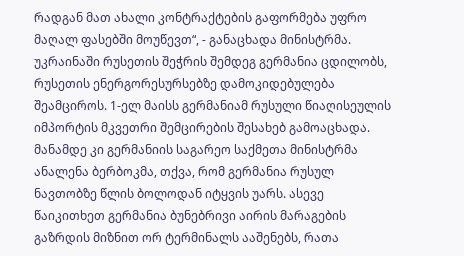რადგან მათ ახალი კონტრაქტების გაფორმება უფრო მაღალ ფასებში მოუწევთ“, - განაცხადა მინისტრმა.  უკრაინაში რუსეთის შეჭრის შემდეგ გერმანია ცდილობს, რუსეთის ენერგორესურსებზე დამოკიდებულება შეამციროს. 1-ელ მაისს გერმანიამ რუსული წიაღისეულის იმპორტის მკვეთრი შემცირების შესახებ გამოაცხადა.  მანამდე კი გერმანიის საგარეო საქმეთა მინისტრმა ანალენა ბერბოკმა, თქვა, რომ გერმანია რუსულ ნავთობზე წლის ბოლოდან იტყვის უარს. ასევე წაიკითხეთ გერმანია ბუნებრივი აირის მარაგების გაზრდის მიზნით ორ ტერმინალს ააშენებს, რათა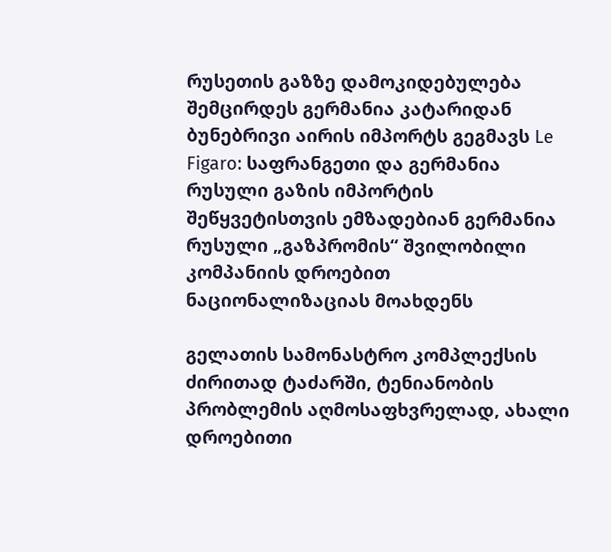რუსეთის გაზზე დამოკიდებულება შემცირდეს გერმანია კატარიდან ბუნებრივი აირის იმპორტს გეგმავს Le Figaro: საფრანგეთი და გერმანია რუსული გაზის იმპორტის შეწყვეტისთვის ემზადებიან გერმანია რუსული „გაზპრომის“ შვილობილი კომპანიის დროებით ნაციონალიზაციას მოახდენს

გელათის სამონასტრო კომპლექსის ძირითად ტაძარში, ტენიანობის პრობლემის აღმოსაფხვრელად, ახალი დროებითი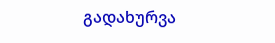გადახურვა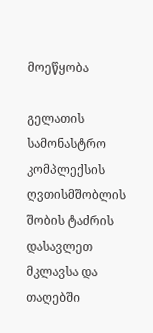მოეწყობა

გელათის სამონასტრო კომპლექსის ღვთისმშობლის შობის ტაძრის დასავლეთ მკლავსა და თაღებში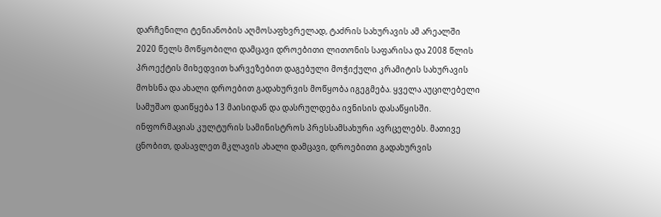დარჩენილი ტენიანობის აღმოსაფხვრელად, ტაძრის სახურავის ამ არეალში 2020 წელს მოწყობილი დამცავი დროებითი ლითონის საფარისა და 2008 წლის პროექტის მიხედვით ხარვეზებით დაგებული მოჭიქული კრამიტის სახურავის მოხსნა და ახალი დროებით გადახურვის მოწყობა იგეგმება. ყველა აუცილებელი სამუშაო დაიწყება 13 მაისიდან და დასრულდება ივნისის დასაწყისში. ინფორმაციას კულტურის სამინისტროს პრესსამსახური ავრცელებს. მათივე ცნობით, დასავლეთ მკლავის ახალი დამცავი, დროებითი გადახურვის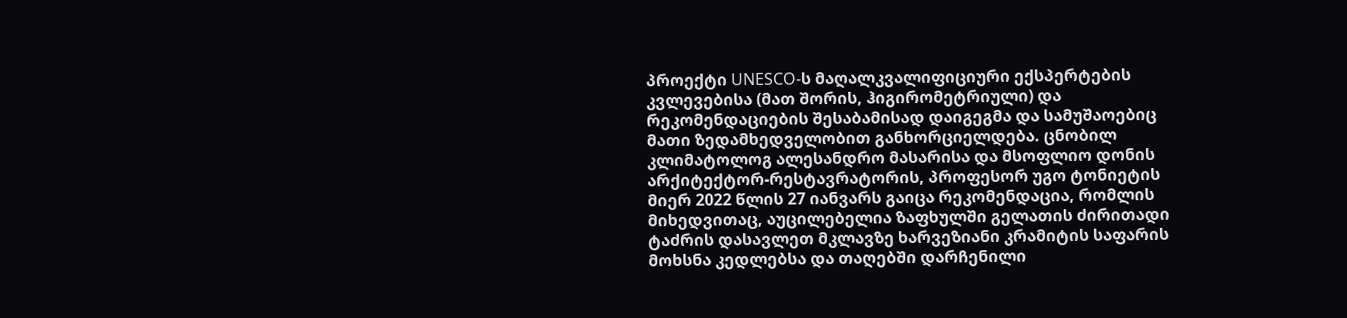პროექტი UNESCO-ს მაღალკვალიფიციური ექსპერტების კვლევებისა (მათ შორის, ჰიგირომეტრიული) და რეკომენდაციების შესაბამისად დაიგეგმა და სამუშაოებიც მათი ზედამხედველობით განხორციელდება. ცნობილ კლიმატოლოგ ალესანდრო მასარისა და მსოფლიო დონის არქიტექტორ-რესტავრატორის, პროფესორ უგო ტონიეტის მიერ 2022 წლის 27 იანვარს გაიცა რეკომენდაცია, რომლის მიხედვითაც, აუცილებელია ზაფხულში გელათის ძირითადი ტაძრის დასავლეთ მკლავზე ხარვეზიანი კრამიტის საფარის მოხსნა კედლებსა და თაღებში დარჩენილი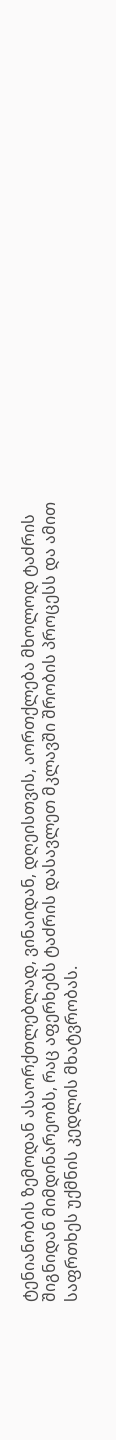ტენიანობის ზემოდან ასაორქთლებლად, ვინაიდან, დღეისთვის, აორთქლება მხოლოდ ტაძრის შიგნიდან მიმდინარეობს, რაც აფერხებს ტაძრის დასავლეთ მკლავში შრობის პროცესს და ამით საფრთხეს უქმნის კედლის მხატვრობას.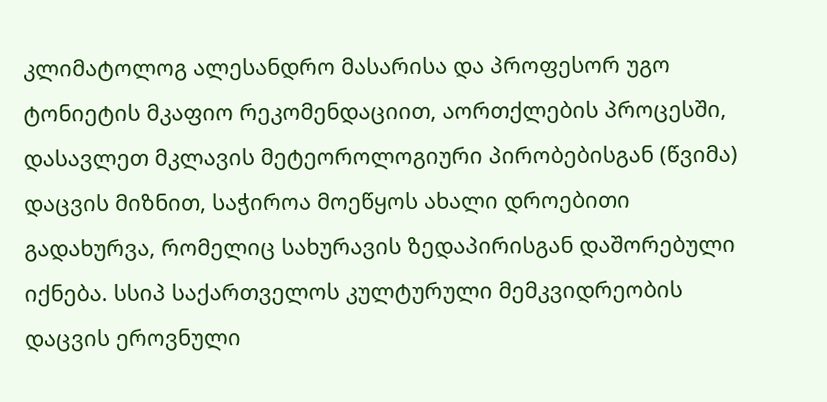კლიმატოლოგ ალესანდრო მასარისა და პროფესორ უგო ტონიეტის მკაფიო რეკომენდაციით, აორთქლების პროცესში, დასავლეთ მკლავის მეტეოროლოგიური პირობებისგან (წვიმა) დაცვის მიზნით, საჭიროა მოეწყოს ახალი დროებითი გადახურვა, რომელიც სახურავის ზედაპირისგან დაშორებული იქნება. სსიპ საქართველოს კულტურული მემკვიდრეობის დაცვის ეროვნული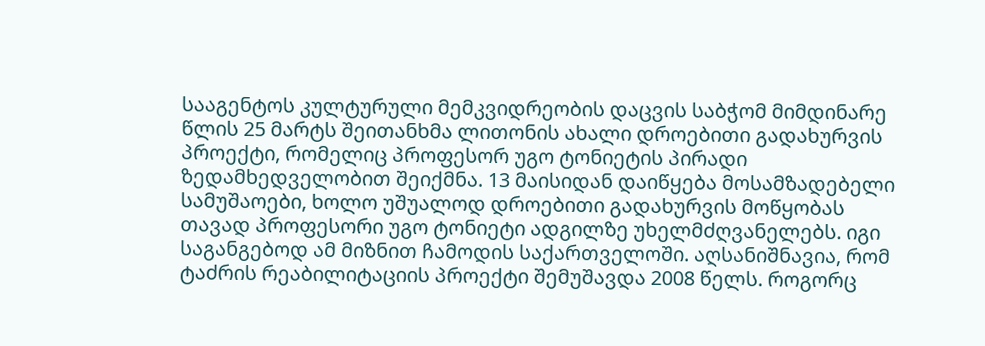სააგენტოს კულტურული მემკვიდრეობის დაცვის საბჭომ მიმდინარე წლის 25 მარტს შეითანხმა ლითონის ახალი დროებითი გადახურვის პროექტი, რომელიც პროფესორ უგო ტონიეტის პირადი ზედამხედველობით შეიქმნა. 13 მაისიდან დაიწყება მოსამზადებელი სამუშაოები, ხოლო უშუალოდ დროებითი გადახურვის მოწყობას თავად პროფესორი უგო ტონიეტი ადგილზე უხელმძღვანელებს. იგი საგანგებოდ ამ მიზნით ჩამოდის საქართველოში. აღსანიშნავია, რომ ტაძრის რეაბილიტაციის პროექტი შემუშავდა 2008 წელს. როგორც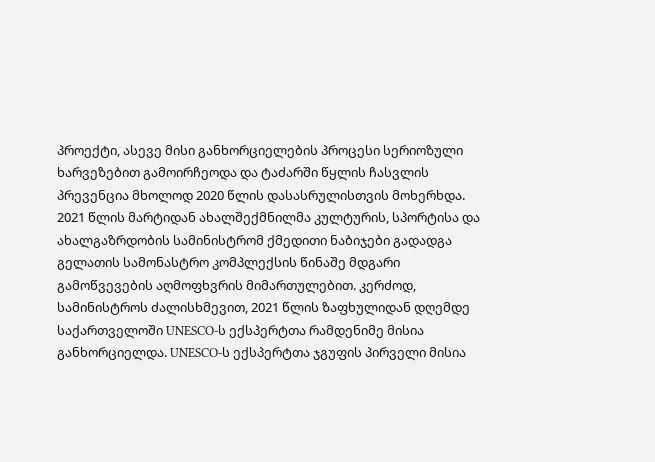პროექტი, ასევე მისი განხორციელების პროცესი სერიოზული ხარვეზებით გამოირჩეოდა და ტაძარში წყლის ჩასვლის პრევენცია მხოლოდ 2020 წლის დასასრულისთვის მოხერხდა. 2021 წლის მარტიდან ახალშექმნილმა კულტურის, სპორტისა და ახალგაზრდობის სამინისტრომ ქმედითი ნაბიჯები გადადგა გელათის სამონასტრო კომპლექსის წინაშე მდგარი გამოწვევების აღმოფხვრის მიმართულებით. კერძოდ, სამინისტროს ძალისხმევით, 2021 წლის ზაფხულიდან დღემდე საქართველოში UNESCO-ს ექსპერტთა რამდენიმე მისია განხორციელდა. UNESCO-ს ექსპერტთა ჯგუფის პირველი მისია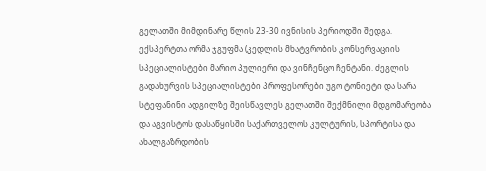გელათში მიმდინარე წლის 23-30 ივნისის პერიოდში შედგა. ექსპერტთა ორმა ჯგუფმა (კედლის მხატვრობის კონსერვაციის სპეციალისტები მარიო პულიერი და ვინჩენცო ჩენტანი. ძეგლის გადახურვის სპეციალისტები პროფესორები უგო ტონიეტი და სარა სტეფანინი ადგილზე შეისწავლეს გელათში შექმნილი მდგომარეობა და აგვისტოს დასაწყისში საქართველოს კულტურის, სპორტისა და ახალგაზრდობის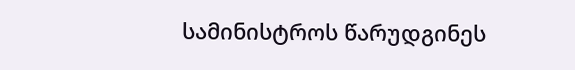სამინისტროს წარუდგინეს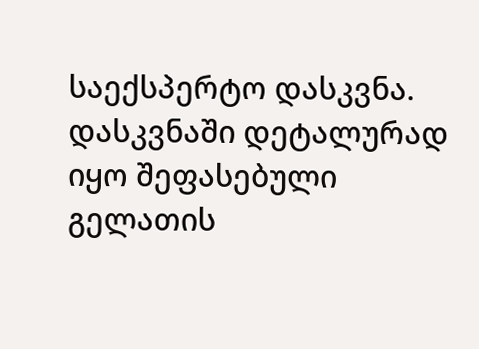საექსპერტო დასკვნა. დასკვნაში დეტალურად იყო შეფასებული გელათის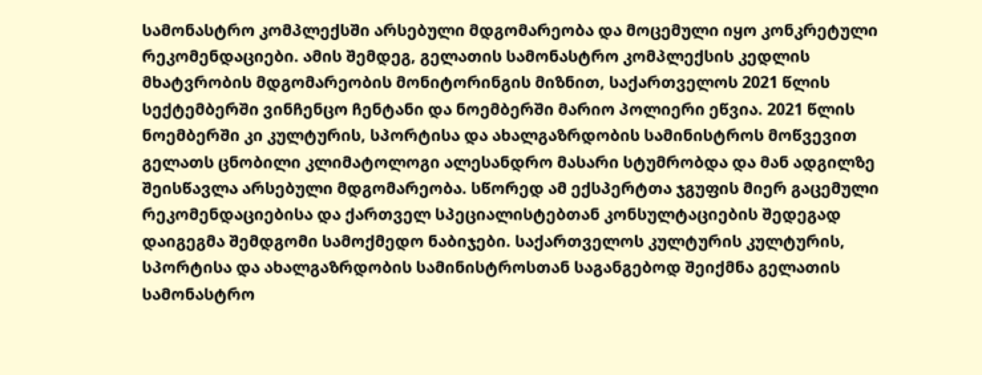სამონასტრო კომპლექსში არსებული მდგომარეობა და მოცემული იყო კონკრეტული რეკომენდაციები. ამის შემდეგ, გელათის სამონასტრო კომპლექსის კედლის მხატვრობის მდგომარეობის მონიტორინგის მიზნით, საქართველოს 2021 წლის სექტემბერში ვინჩენცო ჩენტანი და ნოემბერში მარიო პოლიერი ეწვია. 2021 წლის ნოემბერში კი კულტურის, სპორტისა და ახალგაზრდობის სამინისტროს მოწვევით გელათს ცნობილი კლიმატოლოგი ალესანდრო მასარი სტუმრობდა და მან ადგილზე შეისწავლა არსებული მდგომარეობა. სწორედ ამ ექსპერტთა ჯგუფის მიერ გაცემული რეკომენდაციებისა და ქართველ სპეციალისტებთან კონსულტაციების შედეგად დაიგეგმა შემდგომი სამოქმედო ნაბიჯები. საქართველოს კულტურის კულტურის, სპორტისა და ახალგაზრდობის სამინისტროსთან საგანგებოდ შეიქმნა გელათის სამონასტრო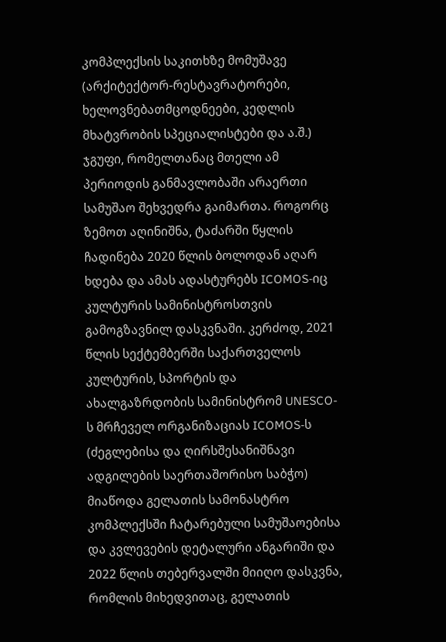კომპლექსის საკითხზე მომუშავე (არქიტექტორ-რესტავრატორები, ხელოვნებათმცოდნეები, კედლის მხატვრობის სპეციალისტები და ა.შ.) ჯგუფი, რომელთანაც მთელი ამ პერიოდის განმავლობაში არაერთი სამუშაო შეხვედრა გაიმართა. როგორც ზემოთ აღინიშნა, ტაძარში წყლის ჩადინება 2020 წლის ბოლოდან აღარ ხდება და ამას ადასტურებს ICOMOS-იც კულტურის სამინისტროსთვის გამოგზავნილ დასკვნაში. კერძოდ, 2021 წლის სექტემბერში საქართველოს კულტურის, სპორტის და ახალგაზრდობის სამინისტრომ UNESCO-ს მრჩეველ ორგანიზაციას ICOMOS-ს (ძეგლებისა და ღირსშესანიშნავი ადგილების საერთაშორისო საბჭო) მიაწოდა გელათის სამონასტრო კომპლექსში ჩატარებული სამუშაოებისა და კვლევების დეტალური ანგარიში და 2022 წლის თებერვალში მიიღო დასკვნა, რომლის მიხედვითაც, გელათის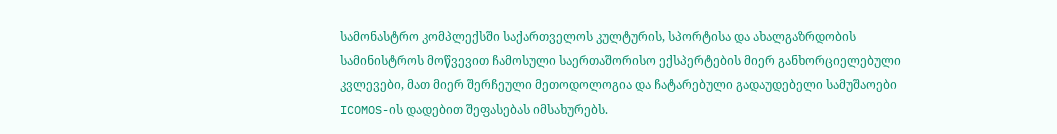სამონასტრო კომპლექსში საქართველოს კულტურის, სპორტისა და ახალგაზრდობის სამინისტროს მოწვევით ჩამოსული საერთაშორისო ექსპერტების მიერ განხორციელებული კვლევები, მათ მიერ შერჩეული მეთოდოლოგია და ჩატარებული გადაუდებელი სამუშაოები ICOMOS-ის დადებით შეფასებას იმსახურებს.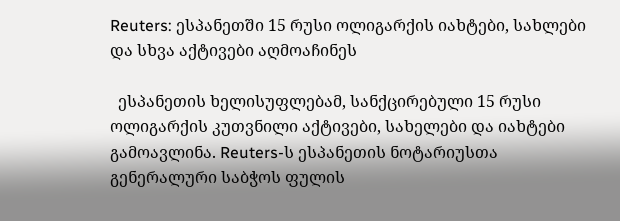Reuters: ესპანეთში 15 რუსი ოლიგარქის იახტები, სახლები და სხვა აქტივები აღმოაჩინეს

  ესპანეთის ხელისუფლებამ, სანქცირებული 15 რუსი ოლიგარქის კუთვნილი აქტივები, სახელები და იახტები გამოავლინა. Reuters-ს ესპანეთის ნოტარიუსთა გენერალური საბჭოს ფულის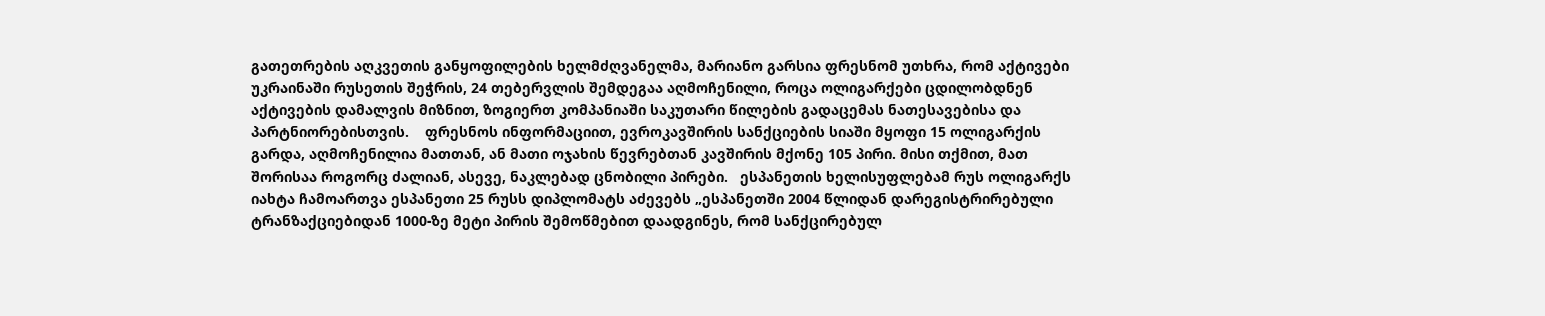გათეთრების აღკვეთის განყოფილების ხელმძღვანელმა, მარიანო გარსია ფრესნომ უთხრა, რომ აქტივები უკრაინაში რუსეთის შეჭრის, 24 თებერვლის შემდეგაა აღმოჩენილი, როცა ოლიგარქები ცდილობდნენ აქტივების დამალვის მიზნით, ზოგიერთ კომპანიაში საკუთარი წილების გადაცემას ნათესავებისა და პარტნიორებისთვის.    ფრესნოს ინფორმაციით, ევროკავშირის სანქციების სიაში მყოფი 15 ოლიგარქის გარდა, აღმოჩენილია მათთან, ან მათი ოჯახის წევრებთან კავშირის მქონე 105 პირი. მისი თქმით, მათ შორისაა როგორც ძალიან, ასევე, ნაკლებად ცნობილი პირები.   ესპანეთის ხელისუფლებამ რუს ოლიგარქს იახტა ჩამოართვა ესპანეთი 25 რუსს დიპლომატს აძევებს „ესპანეთში 2004 წლიდან დარეგისტრირებული ტრანზაქციებიდან 1000-ზე მეტი პირის შემოწმებით დაადგინეს, რომ სანქცირებულ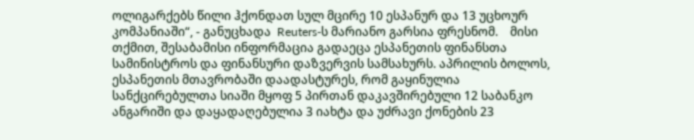ოლიგარქებს წილი ჰქონდათ სულ მცირე 10 ესპანურ და 13 უცხოურ კომპანიაში“, - განუცხადა  Reuters-ს მარიანო გარსია ფრესნომ.    მისი თქმით, შესაბამისი ინფორმაცია გადაეცა ესპანეთის ფინანსთა სამინისტროს და ფინანსური დაზვერვის სამსახურს. აპრილის ბოლოს, ესპანეთის მთავრობაში დაადასტურეს, რომ გაყინულია სანქცირებულთა სიაში მყოფ 5 პირთან დაკავშირებული 12 საბანკო ანგარიში და დაყადაღებულია 3 იახტა და უძრავი ქონების 23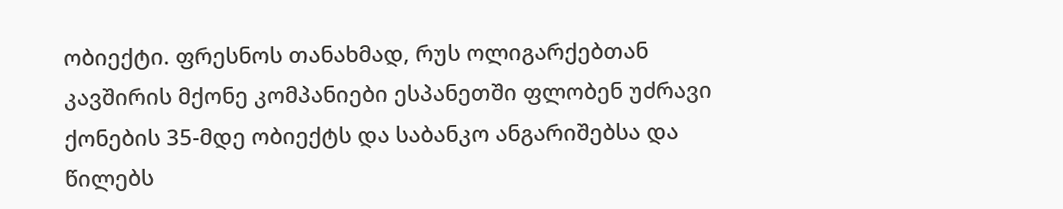ობიექტი. ფრესნოს თანახმად, რუს ოლიგარქებთან კავშირის მქონე კომპანიები ესპანეთში ფლობენ უძრავი ქონების 35-მდე ობიექტს და საბანკო ანგარიშებსა და წილებს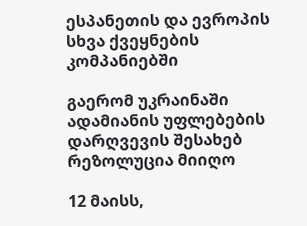ესპანეთის და ევროპის სხვა ქვეყნების კომპანიებში

გაერომ უკრაინაში ადამიანის უფლებების დარღვევის შესახებ რეზოლუცია მიიღო

12 მაისს,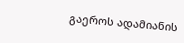გაეროს ადამიანის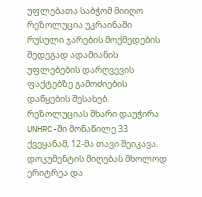უფლებათა საბჭომ მიიღო რეზოლუცია უკრაინაში რუსული ჯარების მოქმედების შედეგად ადამიანის უფლებების დარღვევის ფაქტებზე გამოძიების დაწყების შესახებ. რეზოლუციას მხარი დაუჭირა UNHRC-ში მონაწილე 33 ქვეყანამ, 12-მა თავი შეიკავა. დოკუმენტის მიღებას მხოლოდ ერიტრეა და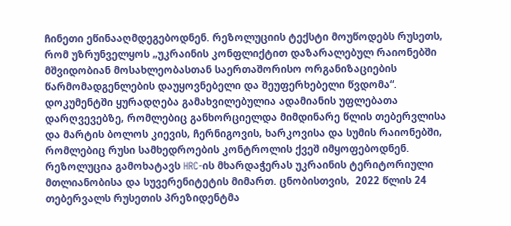ჩინეთი ეწინააღმდეგებოდნენ. რეზოლუციის ტექსტი მოუწოდებს რუსეთს, რომ უზრუნველყოს „უკრაინის კონფლიქტით დაზარალებულ რაიონებში მშვიდობიან მოსახლეობასთან საერთაშორისო ორგანიზაციების წარმომადგენლების დაუყოვნებელი და შეუფერხებელი წვდომა“. დოკუმენტში ყურადღება გამახვილებულია ადამიანის უფლებათა დარღვევებზე, რომლებიც განხორციელდა მიმდინარე წლის თებერვლისა და მარტის ბოლოს კიევის, ჩერნიგოვის, ხარკოვისა და სუმის რაიონებში, რომლებიც რუსი სამხედროების კონტროლის ქვეშ იმყოფებოდნენ. რეზოლუცია გამოხატავს HRC-ის მხარდაჭერას უკრაინის ტერიტორიული მთლიანობისა და სუვერენიტეტის მიმართ. ცნობისთვის,  2022 წლის 24 თებერვალს რუსეთის პრეზიდენტმა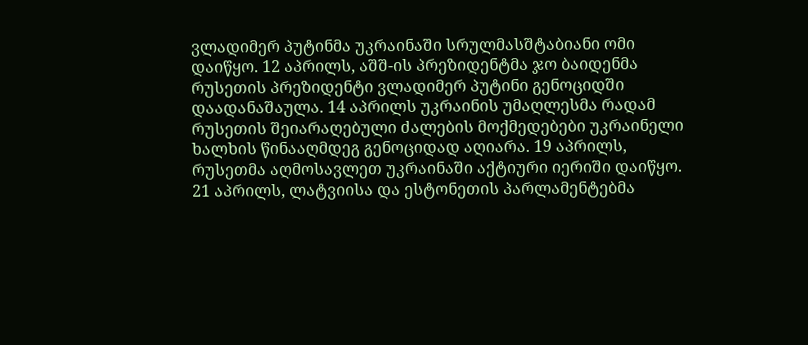ვლადიმერ პუტინმა უკრაინაში სრულმასშტაბიანი ომი დაიწყო. 12 აპრილს, აშშ-ის პრეზიდენტმა ჯო ბაიდენმა რუსეთის პრეზიდენტი ვლადიმერ პუტინი გენოციდში დაადანაშაულა. 14 აპრილს უკრაინის უმაღლესმა რადამ რუსეთის შეიარაღებული ძალების მოქმედებები უკრაინელი ხალხის წინააღმდეგ გენოციდად აღიარა. 19 აპრილს, რუსეთმა აღმოსავლეთ უკრაინაში აქტიური იერიში დაიწყო.  21 აპრილს, ლატვიისა და ესტონეთის პარლამენტებმა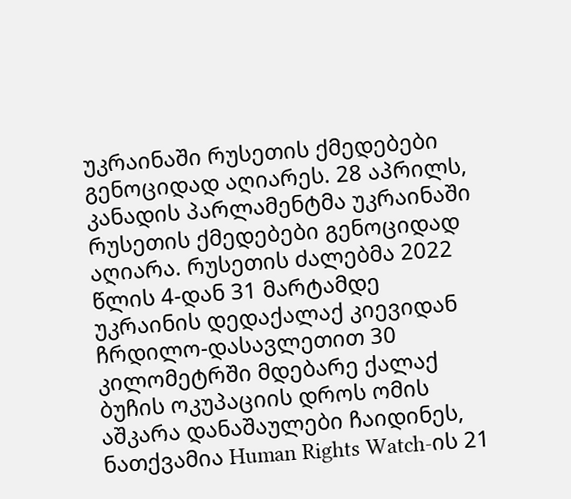უკრაინაში რუსეთის ქმედებები გენოციდად აღიარეს. 28 აპრილს, კანადის პარლამენტმა უკრაინაში რუსეთის ქმედებები გენოციდად აღიარა. რუსეთის ძალებმა 2022 წლის 4-დან 31 მარტამდე უკრაინის დედაქალაქ კიევიდან ჩრდილო-დასავლეთით 30 კილომეტრში მდებარე ქალაქ ბუჩის ოკუპაციის დროს ომის აშკარა დანაშაულები ჩაიდინეს, ნათქვამია Human Rights Watch-ის 21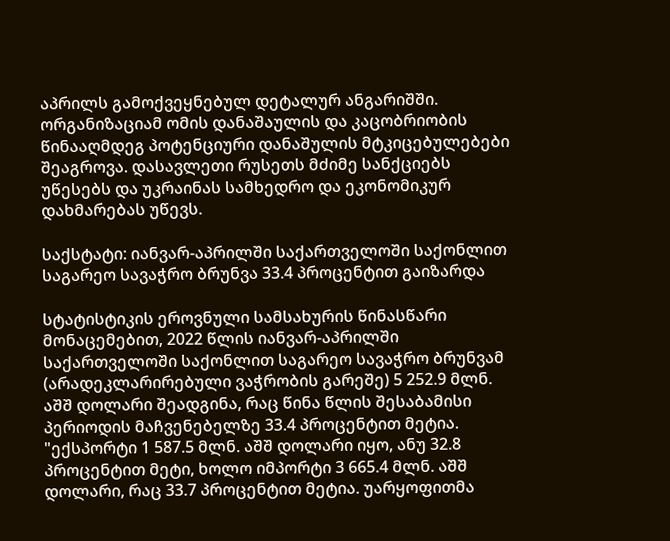აპრილს გამოქვეყნებულ დეტალურ ანგარიშში. ორგანიზაციამ ომის დანაშაულის და კაცობრიობის წინააღმდეგ პოტენციური დანაშულის მტკიცებულებები შეაგროვა. დასავლეთი რუსეთს მძიმე სანქციებს უწესებს და უკრაინას სამხედრო და ეკონომიკურ დახმარებას უწევს.

საქსტატი: იანვარ-აპრილში საქართველოში საქონლით საგარეო სავაჭრო ბრუნვა 33.4 პროცენტით გაიზარდა

სტატისტიკის ეროვნული სამსახურის წინასწარი მონაცემებით, 2022 წლის იანვარ-აპრილში საქართველოში საქონლით საგარეო სავაჭრო ბრუნვამ (არადეკლარირებული ვაჭრობის გარეშე) 5 252.9 მლნ. აშშ დოლარი შეადგინა, რაც წინა წლის შესაბამისი პერიოდის მაჩვენებელზე 33.4 პროცენტით მეტია. "ექსპორტი 1 587.5 მლნ. აშშ დოლარი იყო, ანუ 32.8 პროცენტით მეტი, ხოლო იმპორტი 3 665.4 მლნ. აშშ დოლარი, რაც 33.7 პროცენტით მეტია. უარყოფითმა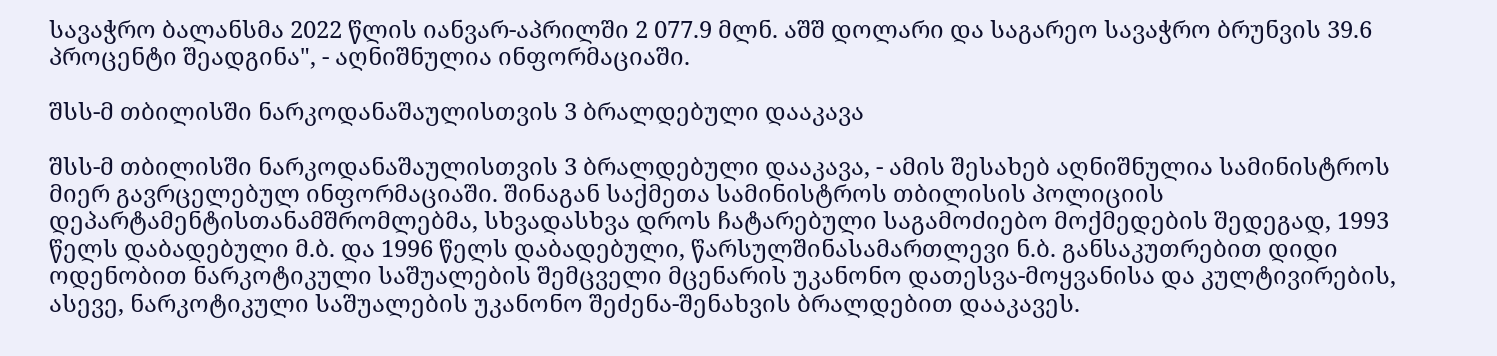სავაჭრო ბალანსმა 2022 წლის იანვარ-აპრილში 2 077.9 მლნ. აშშ დოლარი და საგარეო სავაჭრო ბრუნვის 39.6 პროცენტი შეადგინა", - აღნიშნულია ინფორმაციაში.

შსს-მ თბილისში ნარკოდანაშაულისთვის 3 ბრალდებული დააკავა

შსს-მ თბილისში ნარკოდანაშაულისთვის 3 ბრალდებული დააკავა, - ამის შესახებ აღნიშნულია სამინისტროს მიერ გავრცელებულ ინფორმაციაში. შინაგან საქმეთა სამინისტროს თბილისის პოლიციის დეპარტამენტისთანამშრომლებმა, სხვადასხვა დროს ჩატარებული საგამოძიებო მოქმედების შედეგად, 1993 წელს დაბადებული მ.ბ. და 1996 წელს დაბადებული, წარსულშინასამართლევი ნ.ბ. განსაკუთრებით დიდი ოდენობით ნარკოტიკული საშუალების შემცველი მცენარის უკანონო დათესვა-მოყვანისა და კულტივირების, ასევე, ნარკოტიკული საშუალების უკანონო შეძენა-შენახვის ბრალდებით დააკავეს.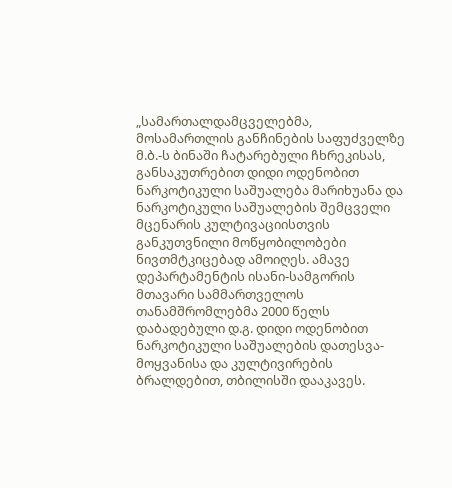„სამართალდამცველებმა, მოსამართლის განჩინების საფუძველზე მ.ბ.-ს ბინაში ჩატარებული ჩხრეკისას, განსაკუთრებით დიდი ოდენობით ნარკოტიკული საშუალება მარიხუანა და ნარკოტიკული საშუალების შემცველი მცენარის კულტივაციისთვის განკუთვნილი მოწყობილობები ნივთმტკიცებად ამოიღეს. ამავე დეპარტამენტის ისანი-სამგორის მთავარი სამმართველოს თანამშრომლებმა 2000 წელს დაბადებული დ.გ. დიდი ოდენობით ნარკოტიკული საშუალების დათესვა-მოყვანისა და კულტივირების ბრალდებით, თბილისში დააკავეს.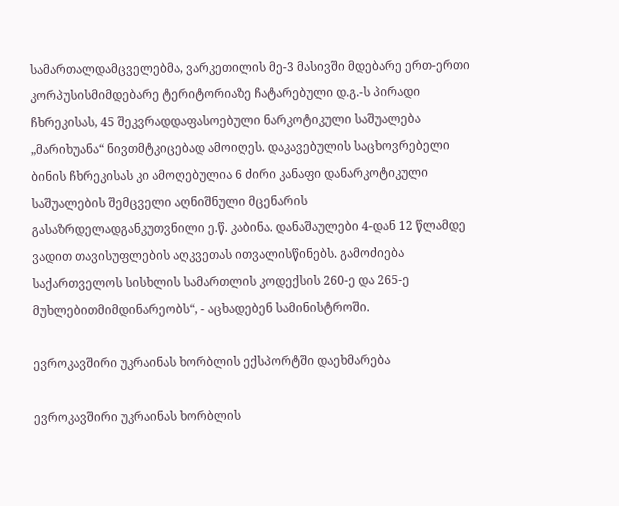სამართალდამცველებმა, ვარკეთილის მე-3 მასივში მდებარე ერთ-ერთი კორპუსისმიმდებარე ტერიტორიაზე ჩატარებული დ.გ.-ს პირადი ჩხრეკისას, 45 შეკვრადდაფასოებული ნარკოტიკული საშუალება „მარიხუანა“ ნივთმტკიცებად ამოიღეს. დაკავებულის საცხოვრებელი ბინის ჩხრეკისას კი ამოღებულია 6 ძირი კანაფი დანარკოტიკული საშუალების შემცველი აღნიშნული მცენარის გასაზრდელადგანკუთვნილი ე.წ. კაბინა. დანაშაულები 4-დან 12 წლამდე ვადით თავისუფლების აღკვეთას ითვალისწინებს. გამოძიება საქართველოს სისხლის სამართლის კოდექსის 260-ე და 265-ე მუხლებითმიმდინარეობს“, - აცხადებენ სამინისტროში.

ევროკავშირი უკრაინას ხორბლის ექსპორტში დაეხმარება

ევროკავშირი უკრაინას ხორბლის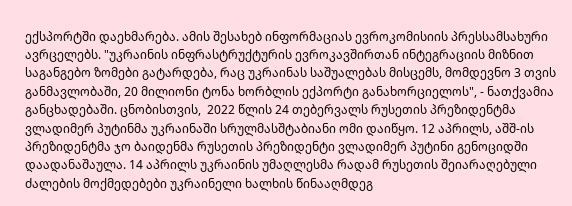ექსპორტში დაეხმარება. ამის შესახებ ინფორმაციას ევროკომისიის პრესსამსახური ავრცელებს. "უკრაინის ინფრასტრუქტურის ევროკავშირთან ინტეგრაციის მიზნით საგანგებო ზომები გატარდება, რაც უკრაინას საშუალებას მისცემს, მომდევნო 3 თვის განმავლობაში, 20 მილიონი ტონა ხორბლის ექპორტი განახორციელოს", - ნათქვამია განცხადებაში. ცნობისთვის,  2022 წლის 24 თებერვალს რუსეთის პრეზიდენტმა ვლადიმერ პუტინმა უკრაინაში სრულმასშტაბიანი ომი დაიწყო. 12 აპრილს, აშშ-ის პრეზიდენტმა ჯო ბაიდენმა რუსეთის პრეზიდენტი ვლადიმერ პუტინი გენოციდში დაადანაშაულა. 14 აპრილს უკრაინის უმაღლესმა რადამ რუსეთის შეიარაღებული ძალების მოქმედებები უკრაინელი ხალხის წინააღმდეგ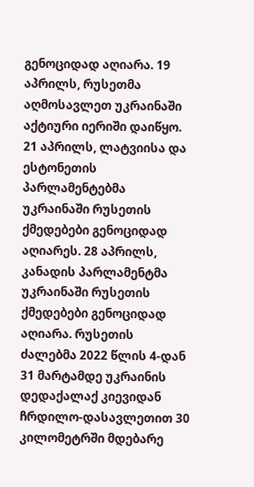გენოციდად აღიარა. 19 აპრილს, რუსეთმა აღმოსავლეთ უკრაინაში აქტიური იერიში დაიწყო.  21 აპრილს, ლატვიისა და ესტონეთის პარლამენტებმა უკრაინაში რუსეთის ქმედებები გენოციდად აღიარეს. 28 აპრილს, კანადის პარლამენტმა უკრაინაში რუსეთის ქმედებები გენოციდად აღიარა. რუსეთის ძალებმა 2022 წლის 4-დან 31 მარტამდე უკრაინის დედაქალაქ კიევიდან ჩრდილო-დასავლეთით 30 კილომეტრში მდებარე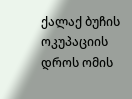ქალაქ ბუჩის ოკუპაციის დროს ომის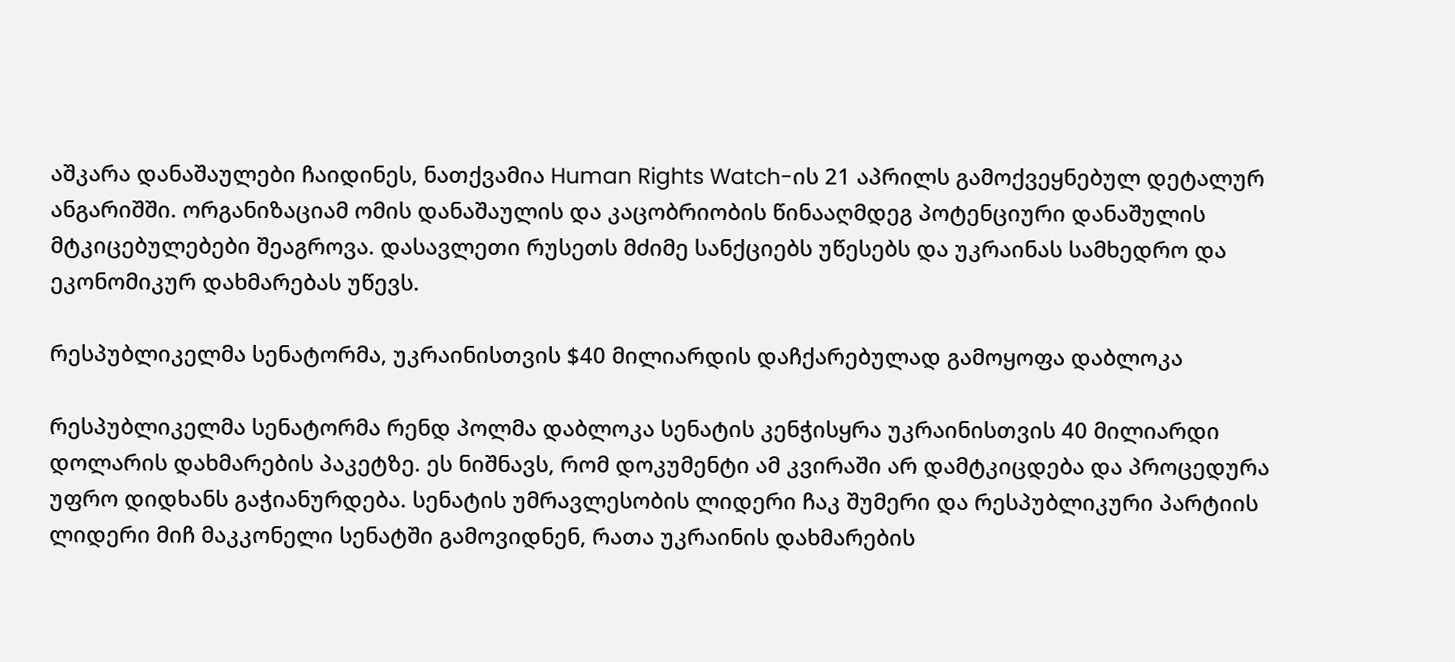აშკარა დანაშაულები ჩაიდინეს, ნათქვამია Human Rights Watch-ის 21 აპრილს გამოქვეყნებულ დეტალურ ანგარიშში. ორგანიზაციამ ომის დანაშაულის და კაცობრიობის წინააღმდეგ პოტენციური დანაშულის მტკიცებულებები შეაგროვა. დასავლეთი რუსეთს მძიმე სანქციებს უწესებს და უკრაინას სამხედრო და ეკონომიკურ დახმარებას უწევს.

რესპუბლიკელმა სენატორმა, უკრაინისთვის $40 მილიარდის დაჩქარებულად გამოყოფა დაბლოკა

რესპუბლიკელმა სენატორმა რენდ პოლმა დაბლოკა სენატის კენჭისყრა უკრაინისთვის 40 მილიარდი დოლარის დახმარების პაკეტზე. ეს ნიშნავს, რომ დოკუმენტი ამ კვირაში არ დამტკიცდება და პროცედურა უფრო დიდხანს გაჭიანურდება. სენატის უმრავლესობის ლიდერი ჩაკ შუმერი და რესპუბლიკური პარტიის ლიდერი მიჩ მაკკონელი სენატში გამოვიდნენ, რათა უკრაინის დახმარების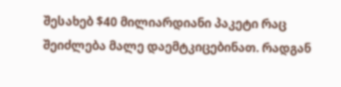შესახებ $40 მილიარდიანი პაკეტი რაც შეიძლება მალე დაემტკიცებინათ. რადგან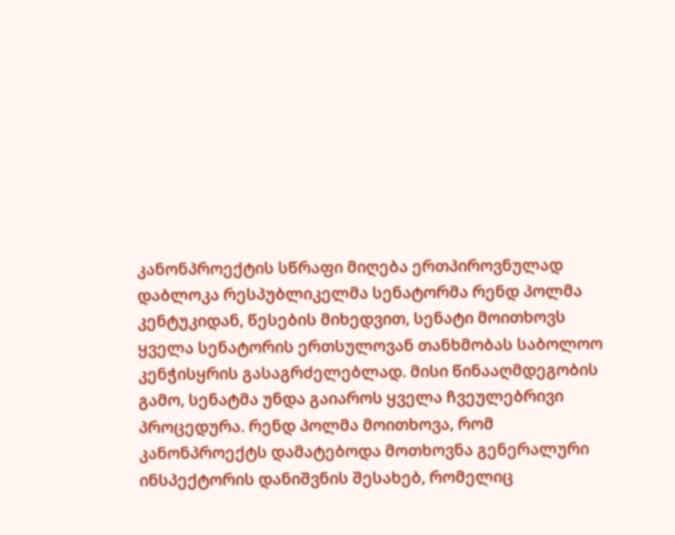კანონპროექტის სწრაფი მიღება ერთპიროვნულად დაბლოკა რესპუბლიკელმა სენატორმა რენდ პოლმა კენტუკიდან, წესების მიხედვით, სენატი მოითხოვს ყველა სენატორის ერთსულოვან თანხმობას საბოლოო კენჭისყრის გასაგრძელებლად. მისი წინააღმდეგობის გამო, სენატმა უნდა გაიაროს ყველა ჩვეულებრივი პროცედურა. რენდ პოლმა მოითხოვა, რომ კანონპროექტს დამატებოდა მოთხოვნა გენერალური ინსპექტორის დანიშვნის შესახებ, რომელიც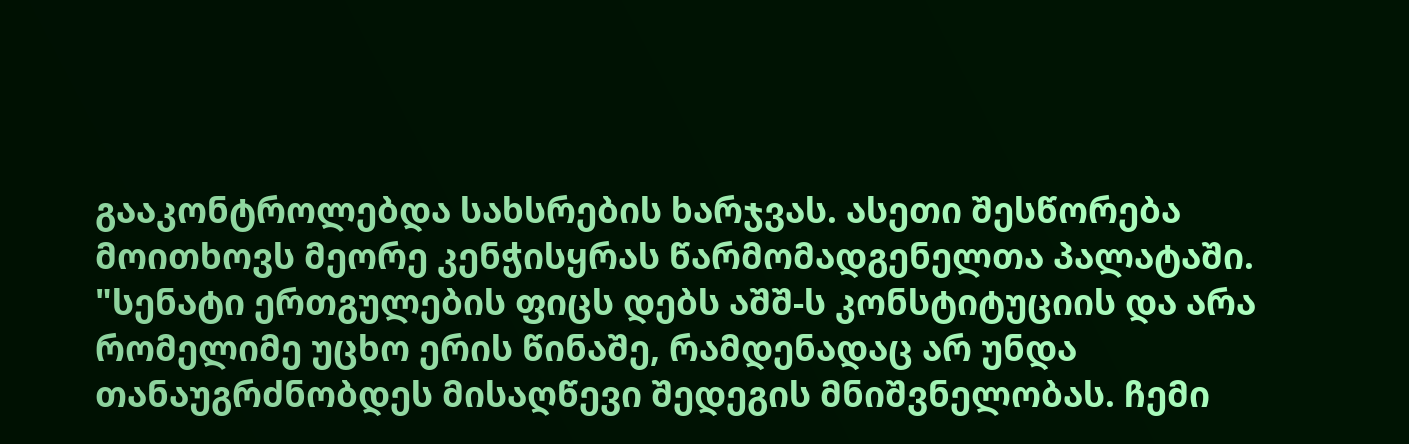გააკონტროლებდა სახსრების ხარჯვას. ასეთი შესწორება მოითხოვს მეორე კენჭისყრას წარმომადგენელთა პალატაში. "სენატი ერთგულების ფიცს დებს აშშ-ს კონსტიტუციის და არა რომელიმე უცხო ერის წინაშე, რამდენადაც არ უნდა თანაუგრძნობდეს მისაღწევი შედეგის მნიშვნელობას. ჩემი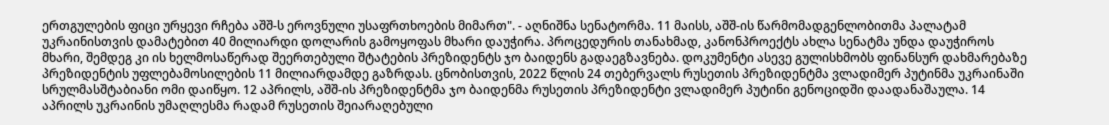ერთგულების ფიცი ურყევი რჩება აშშ-ს ეროვნული უსაფრთხოების მიმართ". - აღნიშნა სენატორმა. 11 მაისს, აშშ-ის წარმომადგენლობითმა პალატამ უკრაინისთვის დამატებით 40 მილიარდი დოლარის გამოყოფას მხარი დაუჭირა. პროცედურის თანახმად, კანონპროექტს ახლა სენატმა უნდა დაუჭიროს მხარი, შემდეგ კი ის ხელმოსაწერად შეერთებული შტატების პრეზიდენტს ჯო ბაიდენს გადაეგზავნება. დოკუმენტი ასევე გულისხმობს ფინანსურ დახმარებაზე პრეზიდენტის უფლებამოსილების 11 მილიარდამდე გაზრდას. ცნობისთვის, 2022 წლის 24 თებერვალს რუსეთის პრეზიდენტმა ვლადიმერ პუტინმა უკრაინაში სრულმასშტაბიანი ომი დაიწყო. 12 აპრილს, აშშ-ის პრეზიდენტმა ჯო ბაიდენმა რუსეთის პრეზიდენტი ვლადიმერ პუტინი გენოციდში დაადანაშაულა. 14 აპრილს უკრაინის უმაღლესმა რადამ რუსეთის შეიარაღებული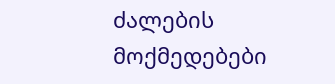ძალების მოქმედებები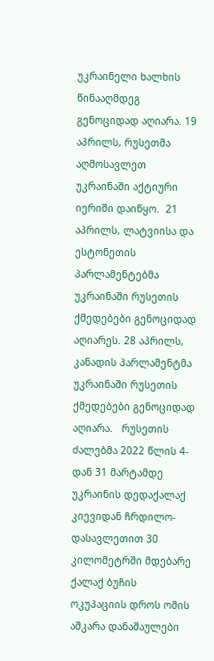უკრაინელი ხალხის წინააღმდეგ გენოციდად აღიარა. 19 აპრილს, რუსეთმა აღმოსავლეთ უკრაინაში აქტიური იერიში დაიწყო.  21 აპრილს, ლატვიისა და ესტონეთის პარლამენტებმა უკრაინაში რუსეთის ქმედებები გენოციდად აღიარეს. 28 აპრილს, კანადის პარლამენტმა უკრაინაში რუსეთის ქმედებები გენოციდად აღიარა.   რუსეთის ძალებმა 2022 წლის 4-დან 31 მარტამდე უკრაინის დედაქალაქ კიევიდან ჩრდილო-დასავლეთით 30 კილომეტრში მდებარე ქალაქ ბუჩის ოკუპაციის დროს ომის აშკარა დანაშაულები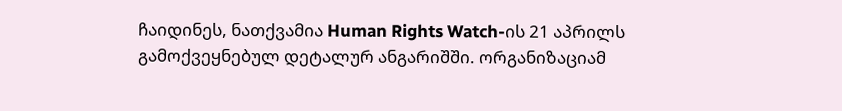ჩაიდინეს, ნათქვამია Human Rights Watch-ის 21 აპრილს გამოქვეყნებულ დეტალურ ანგარიშში. ორგანიზაციამ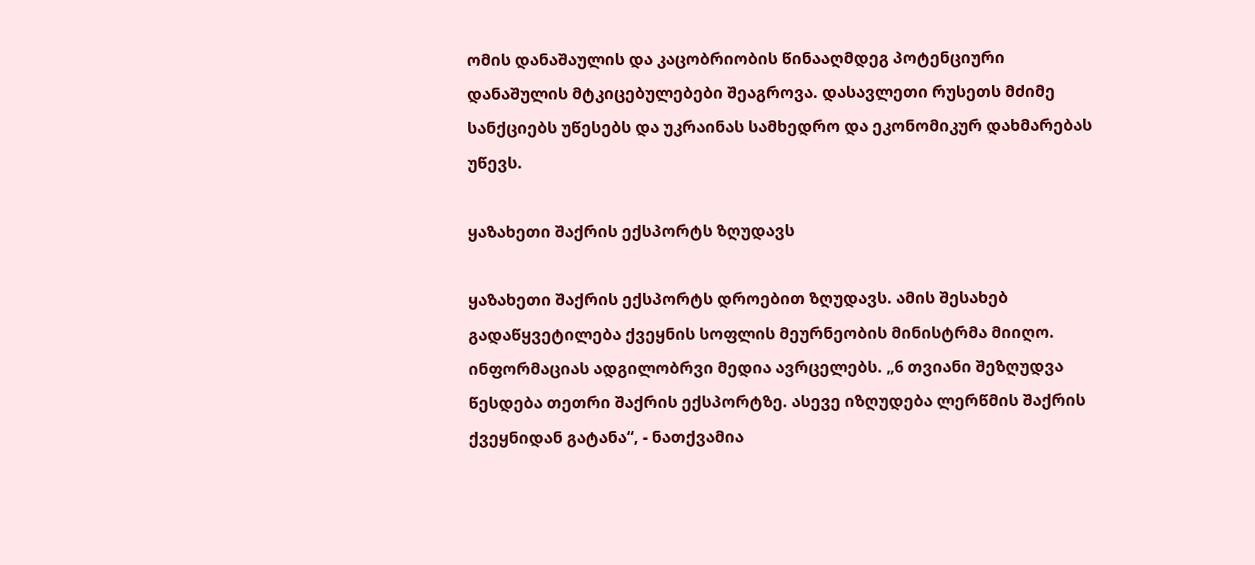ომის დანაშაულის და კაცობრიობის წინააღმდეგ პოტენციური დანაშულის მტკიცებულებები შეაგროვა. დასავლეთი რუსეთს მძიმე სანქციებს უწესებს და უკრაინას სამხედრო და ეკონომიკურ დახმარებას უწევს.

ყაზახეთი შაქრის ექსპორტს ზღუდავს

ყაზახეთი შაქრის ექსპორტს დროებით ზღუდავს. ამის შესახებ გადაწყვეტილება ქვეყნის სოფლის მეურნეობის მინისტრმა მიიღო. ინფორმაციას ადგილობრვი მედია ავრცელებს. „6 თვიანი შეზღუდვა წესდება თეთრი შაქრის ექსპორტზე. ასევე იზღუდება ლერწმის შაქრის ქვეყნიდან გატანა“, - ნათქვამია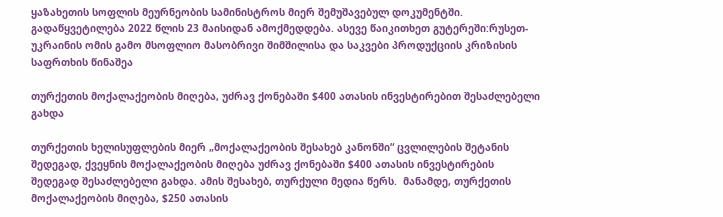ყაზახეთის სოფლის მეურნეობის სამინისტროს მიერ შემუშავებულ დოკუმენტში. გადაწყვეტილება 2022 წლის 23 მაისიდან ამოქმედდება. ასევე წაიკითხეთ გუტერეში:რუსეთ-უკრაინის ომის გამო მსოფლიო მასობრივი შიმშილისა და საკვები პროდუქციის კრიზისის საფრთხის წინაშეა

თურქეთის მოქალაქეობის მიღება, უძრავ ქონებაში $400 ათასის ინვესტირებით შესაძლებელი გახდა

თურქეთის ხელისუფლების მიერ „მოქალაქეობის შესახებ კანონში“ ცვლილების შეტანის შედეგად, ქვეყნის მოქალაქეობის მიღება უძრავ ქონებაში $400 ათასის ინვესტირების შედეგად შესაძლებელი გახდა. ამის შესახებ, თურქული მედია წერს.  მანამდე, თურქეთის მოქალაქეობის მიღება, $250 ათასის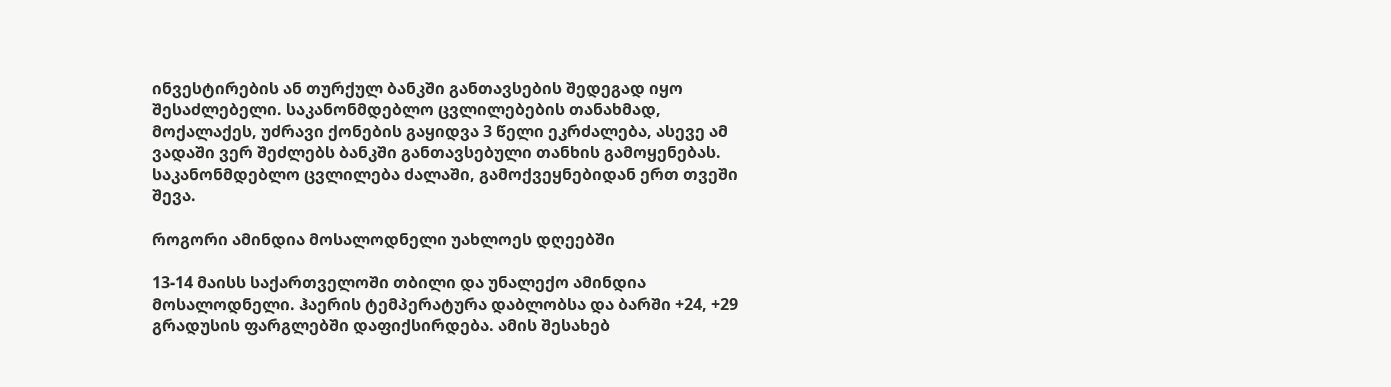ინვესტირების ან თურქულ ბანკში განთავსების შედეგად იყო შესაძლებელი. საკანონმდებლო ცვლილებების თანახმად, მოქალაქეს, უძრავი ქონების გაყიდვა 3 წელი ეკრძალება, ასევე ამ ვადაში ვერ შეძლებს ბანკში განთავსებული თანხის გამოყენებას. საკანონმდებლო ცვლილება ძალაში, გამოქვეყნებიდან ერთ თვეში შევა.

როგორი ამინდია მოსალოდნელი უახლოეს დღეებში

13-14 მაისს საქართველოში თბილი და უნალექო ამინდია მოსალოდნელი. ჰაერის ტემპერატურა დაბლობსა და ბარში +24, +29 გრადუსის ფარგლებში დაფიქსირდება. ამის შესახებ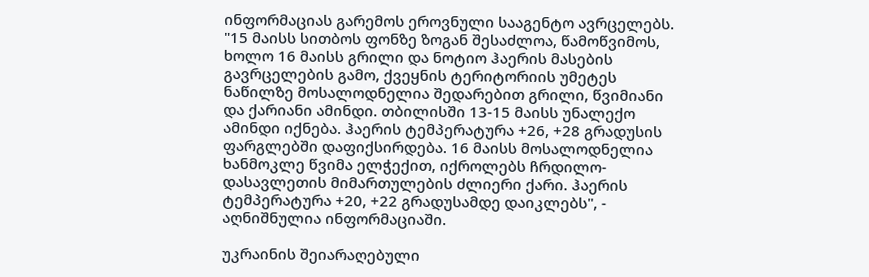ინფორმაციას გარემოს ეროვნული სააგენტო ავრცელებს. "15 მაისს სითბოს ფონზე ზოგან შესაძლოა, წამოწვიმოს, ხოლო 16 მაისს გრილი და ნოტიო ჰაერის მასების გავრცელების გამო, ქვეყნის ტერიტორიის უმეტეს ნაწილზე მოსალოდნელია შედარებით გრილი, წვიმიანი და ქარიანი ამინდი. თბილისში 13-15 მაისს უნალექო ამინდი იქნება. ჰაერის ტემპერატურა +26, +28 გრადუსის ფარგლებში დაფიქსირდება. 16 მაისს მოსალოდნელია ხანმოკლე წვიმა ელჭექით, იქროლებს ჩრდილო-დასავლეთის მიმართულების ძლიერი ქარი. ჰაერის ტემპერატურა +20, +22 გრადუსამდე დაიკლებს", - აღნიშნულია ინფორმაციაში.

უკრაინის შეიარაღებული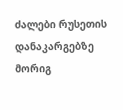ძალები რუსეთის დანაკარგებზე მორიგ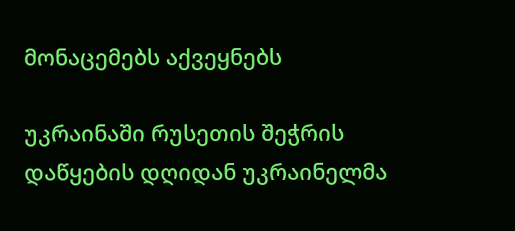მონაცემებს აქვეყნებს

უკრაინაში რუსეთის შეჭრის დაწყების დღიდან უკრაინელმა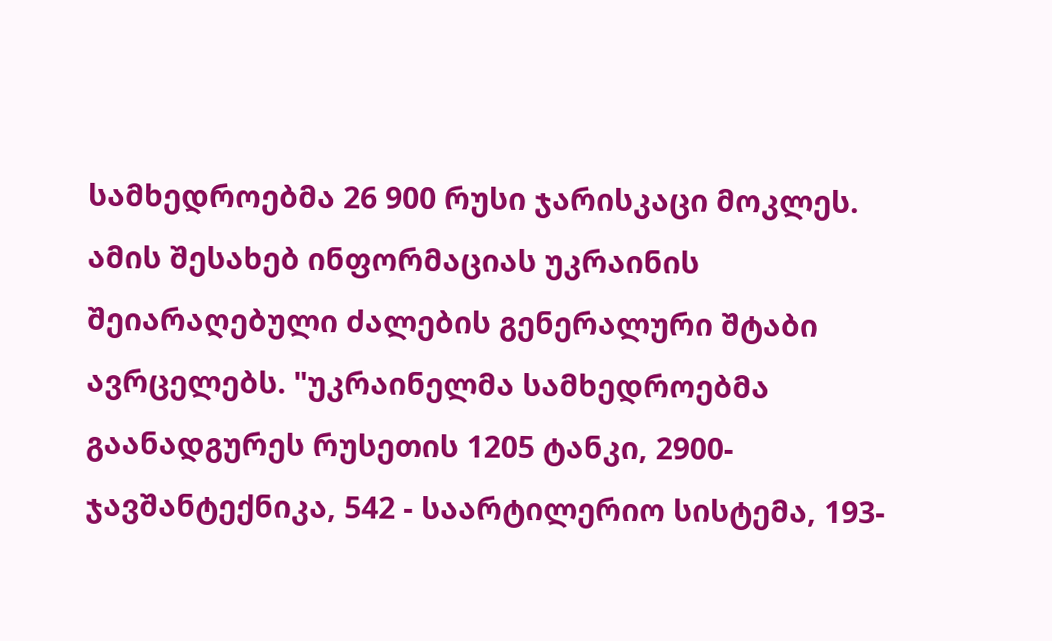სამხედროებმა 26 900 რუსი ჯარისკაცი მოკლეს. ამის შესახებ ინფორმაციას უკრაინის შეიარაღებული ძალების გენერალური შტაბი ავრცელებს. "უკრაინელმა სამხედროებმა გაანადგურეს რუსეთის 1205 ტანკი, 2900- ჯავშანტექნიკა, 542 - საარტილერიო სისტემა, 193-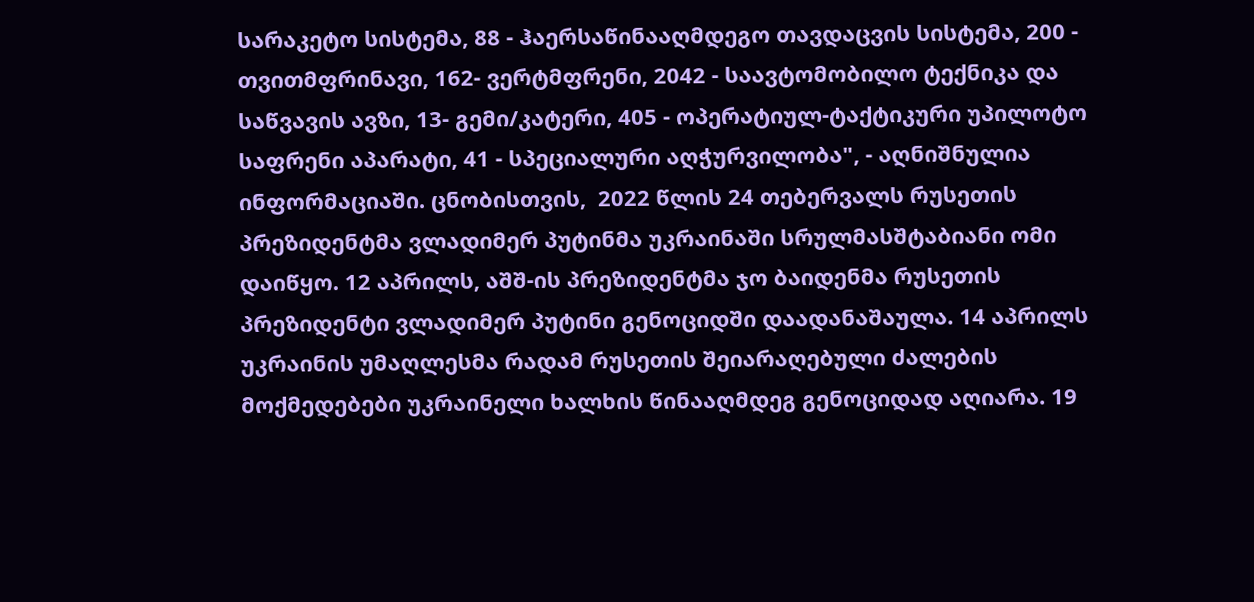სარაკეტო სისტემა, 88 - ჰაერსაწინააღმდეგო თავდაცვის სისტემა, 200 - თვითმფრინავი, 162- ვერტმფრენი, 2042 - საავტომობილო ტექნიკა და საწვავის ავზი, 13- გემი/კატერი, 405 - ოპერატიულ-ტაქტიკური უპილოტო საფრენი აპარატი, 41 - სპეციალური აღჭურვილობა", - აღნიშნულია ინფორმაციაში. ცნობისთვის,  2022 წლის 24 თებერვალს რუსეთის პრეზიდენტმა ვლადიმერ პუტინმა უკრაინაში სრულმასშტაბიანი ომი დაიწყო. 12 აპრილს, აშშ-ის პრეზიდენტმა ჯო ბაიდენმა რუსეთის პრეზიდენტი ვლადიმერ პუტინი გენოციდში დაადანაშაულა. 14 აპრილს უკრაინის უმაღლესმა რადამ რუსეთის შეიარაღებული ძალების მოქმედებები უკრაინელი ხალხის წინააღმდეგ გენოციდად აღიარა. 19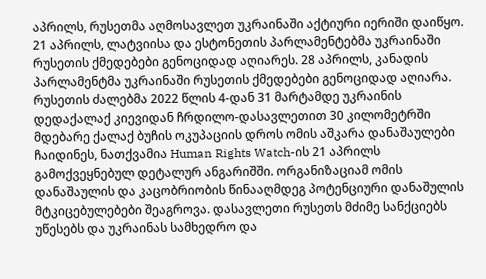აპრილს, რუსეთმა აღმოსავლეთ უკრაინაში აქტიური იერიში დაიწყო.  21 აპრილს, ლატვიისა და ესტონეთის პარლამენტებმა უკრაინაში რუსეთის ქმედებები გენოციდად აღიარეს. 28 აპრილს, კანადის პარლამენტმა უკრაინაში რუსეთის ქმედებები გენოციდად აღიარა.   რუსეთის ძალებმა 2022 წლის 4-დან 31 მარტამდე უკრაინის დედაქალაქ კიევიდან ჩრდილო-დასავლეთით 30 კილომეტრში მდებარე ქალაქ ბუჩის ოკუპაციის დროს ომის აშკარა დანაშაულები ჩაიდინეს, ნათქვამია Human Rights Watch-ის 21 აპრილს გამოქვეყნებულ დეტალურ ანგარიშში. ორგანიზაციამ ომის დანაშაულის და კაცობრიობის წინააღმდეგ პოტენციური დანაშულის მტკიცებულებები შეაგროვა. დასავლეთი რუსეთს მძიმე სანქციებს უწესებს და უკრაინას სამხედრო და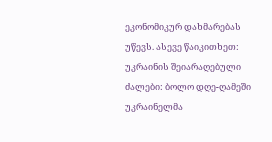ეკონომიკურ დახმარებას უწევს. ასევე წაიკითხეთ:   უკრაინის შეიარაღებული ძალები: ბოლო დღე-ღამეში უკრაინელმა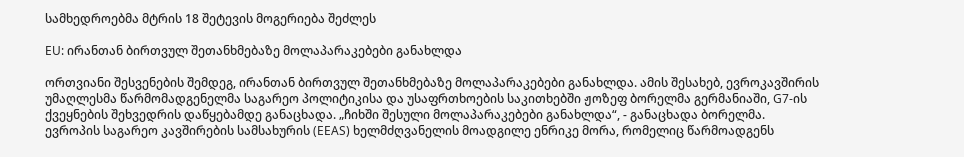სამხედროებმა მტრის 18 შეტევის მოგერიება შეძლეს

EU: ირანთან ბირთვულ შეთანხმებაზე მოლაპარაკებები განახლდა

ორთვიანი შესვენების შემდეგ, ირანთან ბირთვულ შეთანხმებაზე მოლაპარაკებები განახლდა. ამის შესახებ, ევროკავშირის უმაღლესმა წარმომადგენელმა საგარეო პოლიტიკისა და უსაფრთხოების საკითხებში ჟოზეფ ბორელმა გერმანიაში, G7-ის ქვეყნების შეხვედრის დაწყებამდე განაცხადა. „ჩიხში შესული მოლაპარაკებები განახლდა“, - განაცხადა ბორელმა. ევროპის საგარეო კავშირების სამსახურის (EEAS) ხელმძღვანელის მოადგილე ენრიკე მორა, რომელიც წარმოადგენს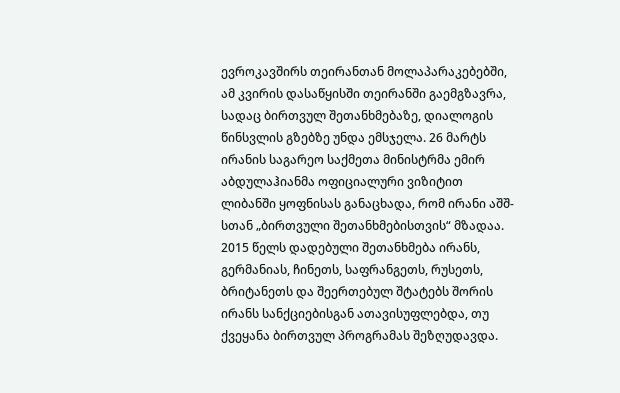ევროკავშირს თეირანთან მოლაპარაკებებში, ამ კვირის დასაწყისში თეირანში გაემგზავრა, სადაც ბირთვულ შეთანხმებაზე, დიალოგის წინსვლის გზებზე უნდა ემსჯელა. 26 მარტს ირანის საგარეო საქმეთა მინისტრმა ემირ აბდულაჰიანმა ოფიციალური ვიზიტით ლიბანში ყოფნისას განაცხადა, რომ ირანი აშშ-სთან „ბირთვული შეთანხმებისთვის“ მზადაა. 2015 წელს დადებული შეთანხმება ირანს, გერმანიას, ჩინეთს, საფრანგეთს, რუსეთს, ბრიტანეთს და შეერთებულ შტატებს შორის ირანს სანქციებისგან ათავისუფლებდა, თუ ქვეყანა ბირთვულ პროგრამას შეზღუდავდა.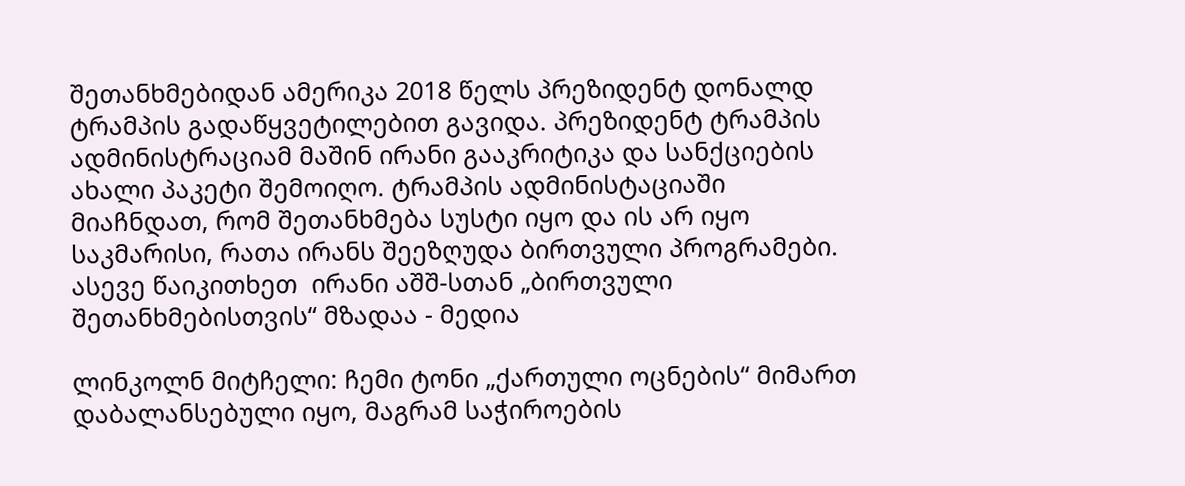შეთანხმებიდან ამერიკა 2018 წელს პრეზიდენტ დონალდ ტრამპის გადაწყვეტილებით გავიდა. პრეზიდენტ ტრამპის ადმინისტრაციამ მაშინ ირანი გააკრიტიკა და სანქციების ახალი პაკეტი შემოიღო. ტრამპის ადმინისტაციაში მიაჩნდათ, რომ შეთანხმება სუსტი იყო და ის არ იყო საკმარისი, რათა ირანს შეეზღუდა ბირთვული პროგრამები. ასევე წაიკითხეთ  ირანი აშშ-სთან „ბირთვული შეთანხმებისთვის“ მზადაა - მედია

ლინკოლნ მიტჩელი: ჩემი ტონი „ქართული ოცნების“ მიმართ დაბალანსებული იყო, მაგრამ საჭიროების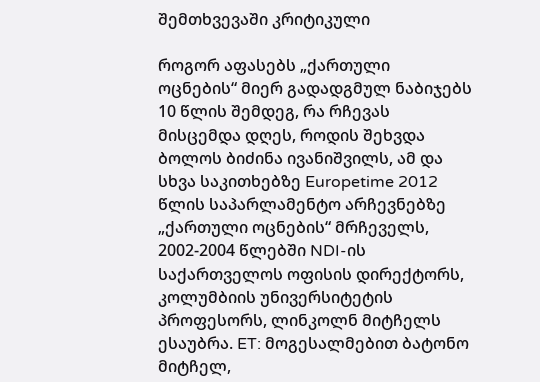შემთხვევაში კრიტიკული

როგორ აფასებს „ქართული ოცნების“ მიერ გადადგმულ ნაბიჯებს 10 წლის შემდეგ, რა რჩევას მისცემდა დღეს, როდის შეხვდა ბოლოს ბიძინა ივანიშვილს, ამ და სხვა საკითხებზე Europetime 2012 წლის საპარლამენტო არჩევნებზე „ქართული ოცნების“ მრჩეველს, 2002-2004 წლებში NDI-ის საქართველოს ოფისის დირექტორს,  კოლუმბიის უნივერსიტეტის პროფესორს, ლინკოლნ მიტჩელს ესაუბრა. ET: მოგესალმებით ბატონო მიტჩელ,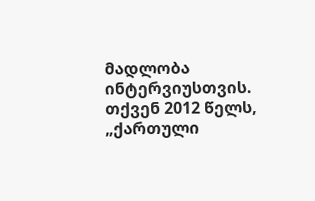მადლობა ინტერვიუსთვის. თქვენ 2012 წელს, „ქართული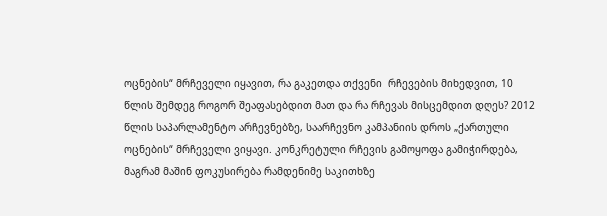ოცნების“ მრჩეველი იყავით, რა გაკეთდა თქვენი  რჩევების მიხედვით, 10 წლის შემდეგ როგორ შეაფასებდით მათ და რა რჩევას მისცემდით დღეს? 2012 წლის საპარლამენტო არჩევნებზე, საარჩევნო კამპანიის დროს „ქართული ოცნების“ მრჩეველი ვიყავი. კონკრეტული რჩევის გამოყოფა გამიჭირდება, მაგრამ მაშინ ფოკუსირება რამდენიმე საკითხზე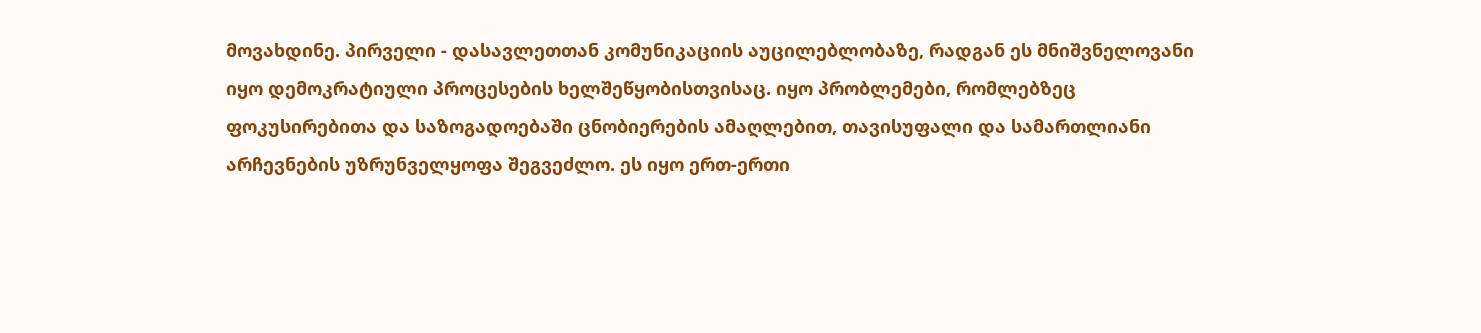მოვახდინე. პირველი - დასავლეთთან კომუნიკაციის აუცილებლობაზე, რადგან ეს მნიშვნელოვანი იყო დემოკრატიული პროცესების ხელშეწყობისთვისაც. იყო პრობლემები, რომლებზეც ფოკუსირებითა და საზოგადოებაში ცნობიერების ამაღლებით, თავისუფალი და სამართლიანი არჩევნების უზრუნველყოფა შეგვეძლო. ეს იყო ერთ-ერთი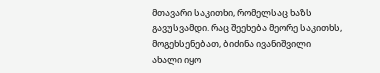მთავარი საკითხი, რომელსაც ხაზს გავუსვამდი. რაც შეეხება მეორე საკითხს, მოგეხსენებათ, ბიძინა ივანიშვილი ახალი იყო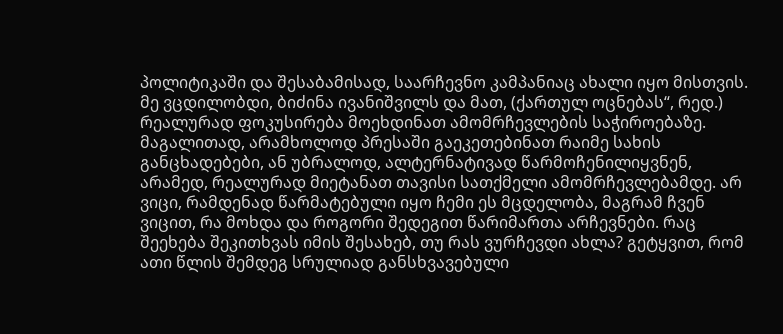პოლიტიკაში და შესაბამისად, საარჩევნო კამპანიაც ახალი იყო მისთვის. მე ვცდილობდი, ბიძინა ივანიშვილს და მათ, (ქართულ ოცნებას“, რედ.) რეალურად ფოკუსირება მოეხდინათ ამომრჩევლების საჭიროებაზე.  მაგალითად, არამხოლოდ პრესაში გაეკეთებინათ რაიმე სახის განცხადებები, ან უბრალოდ, ალტერნატივად წარმოჩენილიყვნენ, არამედ, რეალურად მიეტანათ თავისი სათქმელი ამომრჩევლებამდე. არ ვიცი, რამდენად წარმატებული იყო ჩემი ეს მცდელობა, მაგრამ ჩვენ ვიცით, რა მოხდა და როგორი შედეგით წარიმართა არჩევნები. რაც შეეხება შეკითხვას იმის შესახებ, თუ რას ვურჩევდი ახლა? გეტყვით, რომ ათი წლის შემდეგ სრულიად განსხვავებული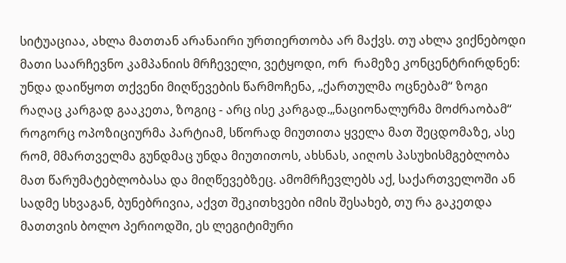სიტუაციაა, ახლა მათთან არანაირი ურთიერთობა არ მაქვს. თუ ახლა ვიქნებოდი მათი საარჩევნო კამპანიის მრჩეველი, ვეტყოდი, ორ  რამეზე კონცენტრირდნენ: უნდა დაიწყოთ თქვენი მიღწევების წარმოჩენა, „ქართულმა ოცნებამ“ ზოგი რაღაც კარგად გააკეთა, ზოგიც - არც ისე კარგად.„ნაციონალურმა მოძრაობამ“ როგორც ოპოზიციურმა პარტიამ, სწორად მიუთითა ყველა მათ შეცდომაზე, ასე რომ, მმართველმა გუნდმაც უნდა მიუთითოს, ახსნას, აიღოს პასუხისმგებლობა მათ წარუმატებლობასა და მიღწევებზეც. ამომრჩევლებს აქ, საქართველოში ან სადმე სხვაგან, ბუნებრივია, აქვთ შეკითხვები იმის შესახებ, თუ რა გაკეთდა მათთვის ბოლო პერიოდში, ეს ლეგიტიმური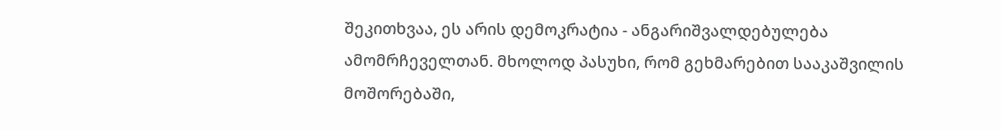შეკითხვაა, ეს არის დემოკრატია - ანგარიშვალდებულება ამომრჩეველთან. მხოლოდ პასუხი, რომ გეხმარებით სააკაშვილის მოშორებაში,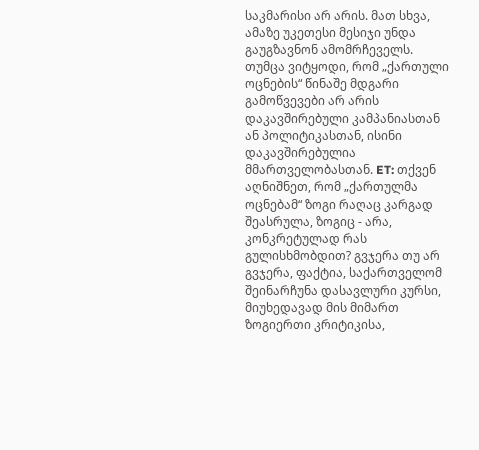საკმარისი არ არის. მათ სხვა, ამაზე უკეთესი მესიჯი უნდა გაუგზავნონ ამომრჩეველს. თუმცა ვიტყოდი, რომ „ქართული ოცნების“ წინაშე მდგარი გამოწვევები არ არის დაკავშირებული კამპანიასთან ან პოლიტიკასთან, ისინი დაკავშირებულია მმართველობასთან. ET: თქვენ აღნიშნეთ, რომ „ქართულმა ოცნებამ“ ზოგი რაღაც კარგად შეასრულა, ზოგიც - არა, კონკრეტულად რას გულისხმობდით? გვჯერა თუ არ გვჯერა, ფაქტია, საქართველომ შეინარჩუნა დასავლური კურსი, მიუხედავად მის მიმართ ზოგიერთი კრიტიკისა,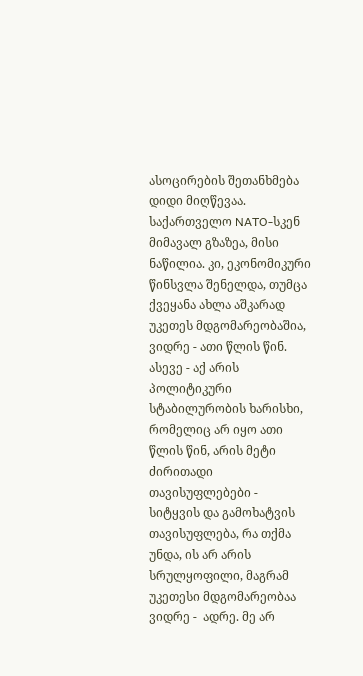ასოცირების შეთანხმება დიდი მიღწევაა. საქართველო NATO-სკენ მიმავალ გზაზეა, მისი ნაწილია. კი, ეკონომიკური წინსვლა შენელდა, თუმცა ქვეყანა ახლა აშკარად უკეთეს მდგომარეობაშია, ვიდრე - ათი წლის წინ. ასევე - აქ არის პოლიტიკური სტაბილურობის ხარისხი, რომელიც არ იყო ათი წლის წინ, არის მეტი ძირითადი თავისუფლებები -  სიტყვის და გამოხატვის თავისუფლება, რა თქმა უნდა, ის არ არის სრულყოფილი, მაგრამ უკეთესი მდგომარეობაა ვიდრე -  ადრე. მე არ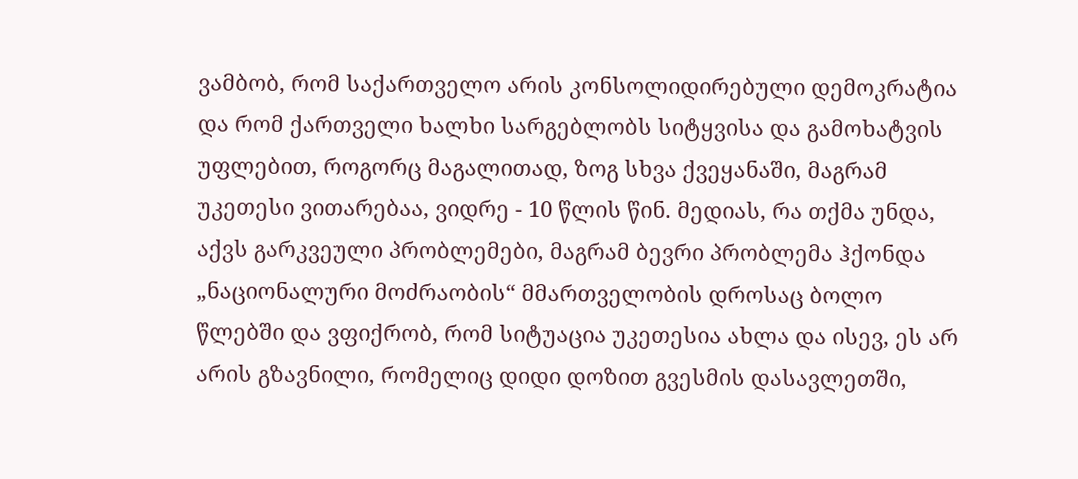ვამბობ, რომ საქართველო არის კონსოლიდირებული დემოკრატია და რომ ქართველი ხალხი სარგებლობს სიტყვისა და გამოხატვის უფლებით, როგორც მაგალითად, ზოგ სხვა ქვეყანაში, მაგრამ უკეთესი ვითარებაა, ვიდრე - 10 წლის წინ. მედიას, რა თქმა უნდა, აქვს გარკვეული პრობლემები, მაგრამ ბევრი პრობლემა ჰქონდა „ნაციონალური მოძრაობის“ მმართველობის დროსაც ბოლო წლებში და ვფიქრობ, რომ სიტუაცია უკეთესია ახლა და ისევ, ეს არ არის გზავნილი, რომელიც დიდი დოზით გვესმის დასავლეთში,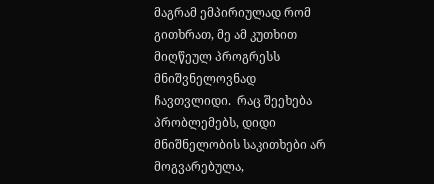მაგრამ ემპირიულად რომ გითხრათ, მე ამ კუთხით მიღწეულ პროგრესს მნიშვნელოვნად ჩავთვლიდი.  რაც შეეხება პრობლემებს, დიდი მნიშნელობის საკითხები არ მოგვარებულა,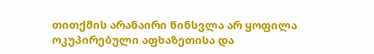თითქმის არანაირი წინსვლა არ ყოფილა ოკუპირებული აფხაზეთისა და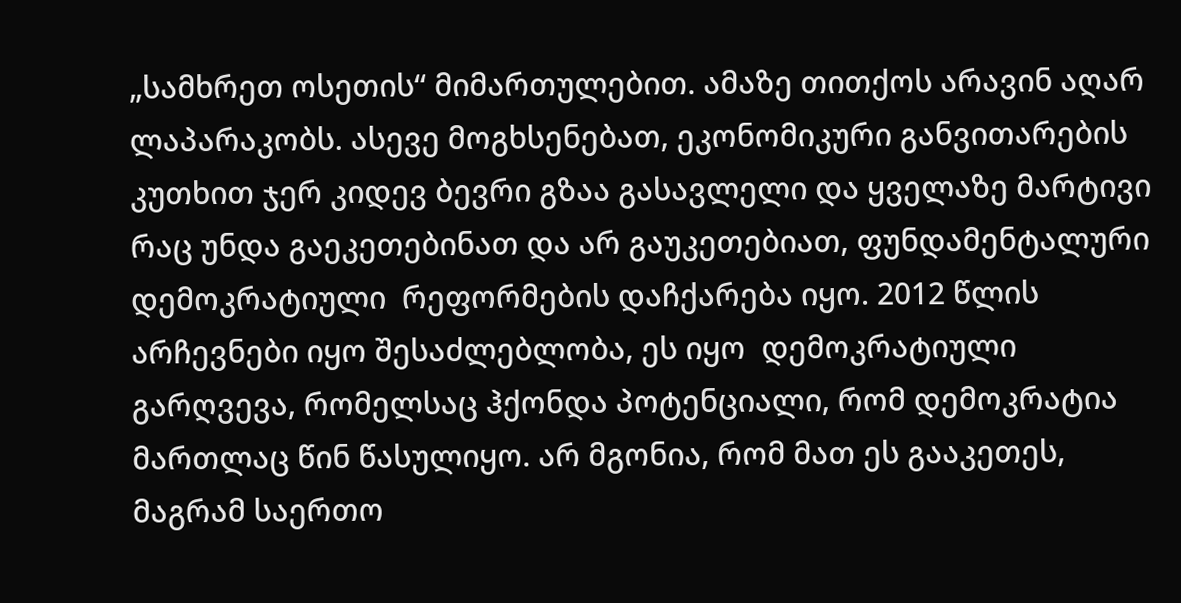„სამხრეთ ოსეთის“ მიმართულებით. ამაზე თითქოს არავინ აღარ ლაპარაკობს. ასევე მოგხსენებათ, ეკონომიკური განვითარების კუთხით ჯერ კიდევ ბევრი გზაა გასავლელი და ყველაზე მარტივი რაც უნდა გაეკეთებინათ და არ გაუკეთებიათ, ფუნდამენტალური  დემოკრატიული  რეფორმების დაჩქარება იყო. 2012 წლის არჩევნები იყო შესაძლებლობა, ეს იყო  დემოკრატიული გარღვევა, რომელსაც ჰქონდა პოტენციალი, რომ დემოკრატია მართლაც წინ წასულიყო. არ მგონია, რომ მათ ეს გააკეთეს, მაგრამ საერთო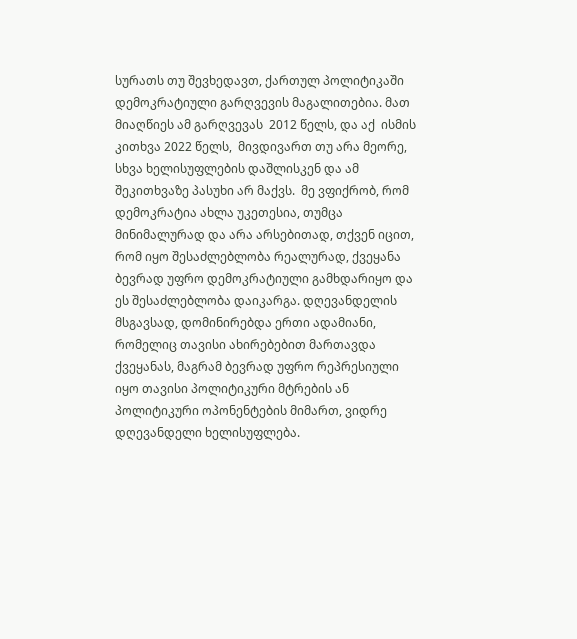სურათს თუ შევხედავთ, ქართულ პოლიტიკაში დემოკრატიული გარღვევის მაგალითებია. მათ მიაღწიეს ამ გარღვევას  2012 წელს, და აქ  ისმის კითხვა 2022 წელს,  მივდივართ თუ არა მეორე, სხვა ხელისუფლების დაშლისკენ და ამ შეკითხვაზე პასუხი არ მაქვს.  მე ვფიქრობ, რომ დემოკრატია ახლა უკეთესია, თუმცა მინიმალურად და არა არსებითად, თქვენ იცით, რომ იყო შესაძლებლობა რეალურად, ქვეყანა ბევრად უფრო დემოკრატიული გამხდარიყო და ეს შესაძლებლობა დაიკარგა. დღევანდელის მსგავსად, დომინირებდა ერთი ადამიანი, რომელიც თავისი ახირებებით მართავდა ქვეყანას, მაგრამ ბევრად უფრო რეპრესიული იყო თავისი პოლიტიკური მტრების ან პოლიტიკური ოპონენტების მიმართ, ვიდრე დღევანდელი ხელისუფლება.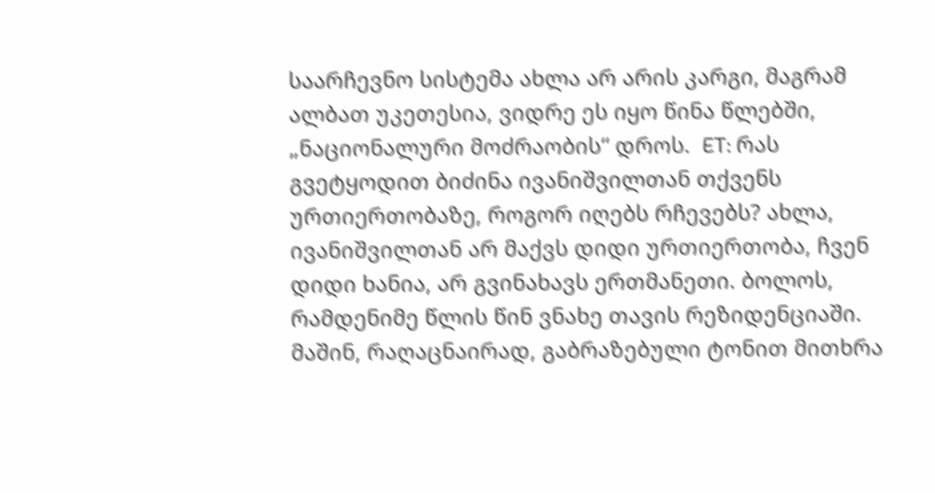საარჩევნო სისტემა ახლა არ არის კარგი, მაგრამ ალბათ უკეთესია, ვიდრე ეს იყო წინა წლებში, „ნაციონალური მოძრაობის“ დროს.  ET: რას გვეტყოდით ბიძინა ივანიშვილთან თქვენს ურთიერთობაზე, როგორ იღებს რჩევებს? ახლა, ივანიშვილთან არ მაქვს დიდი ურთიერთობა, ჩვენ დიდი ხანია, არ გვინახავს ერთმანეთი. ბოლოს, რამდენიმე წლის წინ ვნახე თავის რეზიდენციაში. მაშინ, რაღაცნაირად, გაბრაზებული ტონით მითხრა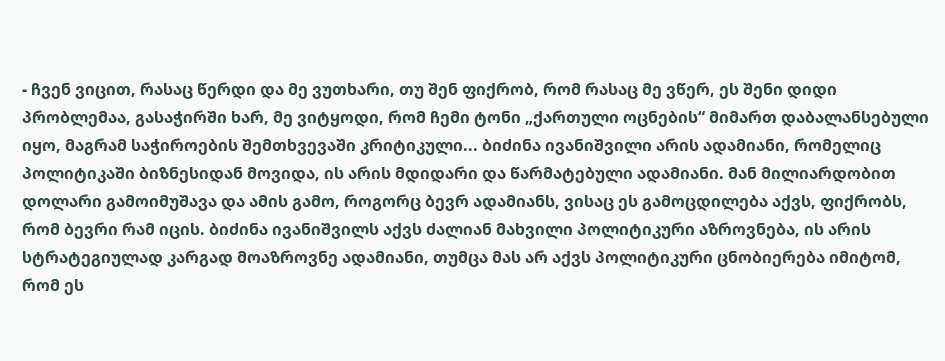- ჩვენ ვიცით, რასაც წერდი და მე ვუთხარი, თუ შენ ფიქრობ, რომ რასაც მე ვწერ, ეს შენი დიდი პრობლემაა, გასაჭირში ხარ, მე ვიტყოდი, რომ ჩემი ტონი „ქართული ოცნების“ მიმართ დაბალანსებული იყო, მაგრამ საჭიროების შემთხვევაში კრიტიკული... ბიძინა ივანიშვილი არის ადამიანი, რომელიც პოლიტიკაში ბიზნესიდან მოვიდა, ის არის მდიდარი და წარმატებული ადამიანი. მან მილიარდობით  დოლარი გამოიმუშავა და ამის გამო, როგორც ბევრ ადამიანს, ვისაც ეს გამოცდილება აქვს, ფიქრობს, რომ ბევრი რამ იცის. ბიძინა ივანიშვილს აქვს ძალიან მახვილი პოლიტიკური აზროვნება, ის არის სტრატეგიულად კარგად მოაზროვნე ადამიანი, თუმცა მას არ აქვს პოლიტიკური ცნობიერება იმიტომ, რომ ეს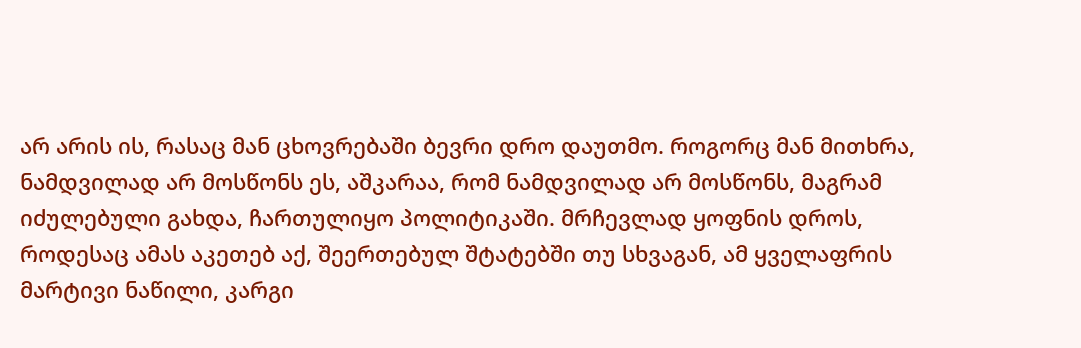არ არის ის, რასაც მან ცხოვრებაში ბევრი დრო დაუთმო. როგორც მან მითხრა, ნამდვილად არ მოსწონს ეს, აშკარაა, რომ ნამდვილად არ მოსწონს, მაგრამ იძულებული გახდა, ჩართულიყო პოლიტიკაში. მრჩევლად ყოფნის დროს, როდესაც ამას აკეთებ აქ, შეერთებულ შტატებში თუ სხვაგან, ამ ყველაფრის მარტივი ნაწილი, კარგი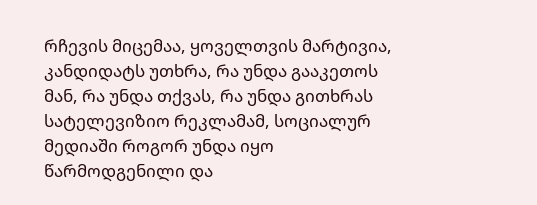რჩევის მიცემაა, ყოველთვის მარტივია, კანდიდატს უთხრა, რა უნდა გააკეთოს მან, რა უნდა თქვას, რა უნდა გითხრას სატელევიზიო რეკლამამ, სოციალურ მედიაში როგორ უნდა იყო წარმოდგენილი და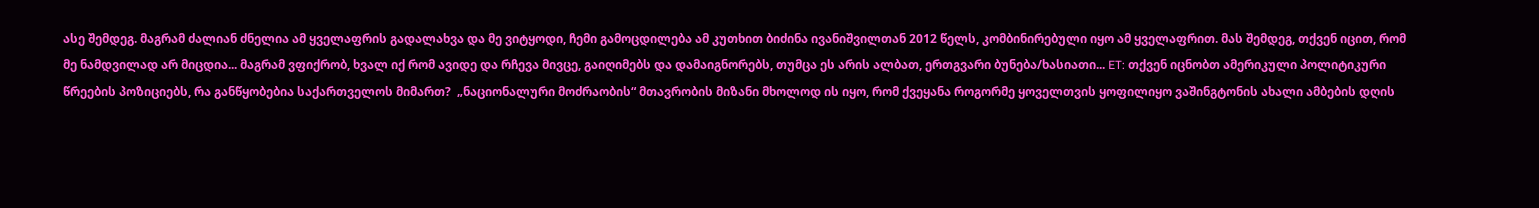ასე შემდეგ. მაგრამ ძალიან ძნელია ამ ყველაფრის გადალახვა და მე ვიტყოდი, ჩემი გამოცდილება ამ კუთხით ბიძინა ივანიშვილთან 2012 წელს, კომბინირებული იყო ამ ყველაფრით. მას შემდეგ, თქვენ იცით, რომ მე ნამდვილად არ მიცდია... მაგრამ ვფიქრობ, ხვალ იქ რომ ავიდე და რჩევა მივცე, გაიღიმებს და დამაიგნორებს, თუმცა ეს არის ალბათ, ერთგვარი ბუნება/ხასიათი... ET: თქვენ იცნობთ ამერიკული პოლიტიკური წრეების პოზიციებს, რა განწყობებია საქართველოს მიმართ?  „ნაციონალური მოძრაობის“ მთავრობის მიზანი მხოლოდ ის იყო, რომ ქვეყანა როგორმე ყოველთვის ყოფილიყო ვაშინგტონის ახალი ამბების დღის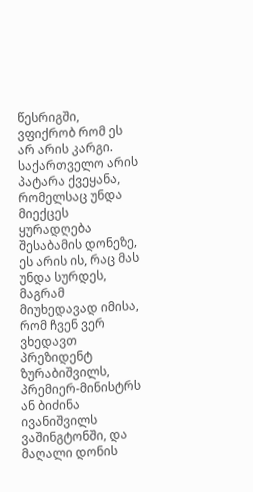წესრიგში, ვფიქრობ რომ ეს არ არის კარგი. საქართველო არის პატარა ქვეყანა, რომელსაც უნდა მიექცეს ყურადღება შესაბამის დონეზე, ეს არის ის, რაც მას უნდა სურდეს, მაგრამ მიუხედავად იმისა, რომ ჩვენ ვერ ვხედავთ პრეზიდენტ ზურაბიშვილს, პრემიერ-მინისტრს ან ბიძინა ივანიშვილს ვაშინგტონში, და მაღალი დონის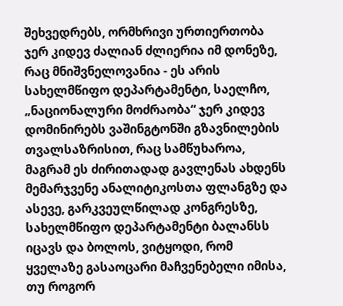შეხვედრებს, ორმხრივი ურთიერთობა ჯერ კიდევ ძალიან ძლიერია იმ დონეზე, რაც მნიშვნელოვანია - ეს არის სახელმწიფო დეპარტამენტი, საელჩო, „ნაციონალური მოძრაობა“ ჯერ კიდევ დომინირებს ვაშინგტონში გზავნილების თვალსაზრისით, რაც სამწუხაროა, მაგრამ ეს ძირითადად გავლენას ახდენს მემარჯვენე ანალიტიკოსთა ფლანგზე და ასევე, გარკვეულწილად კონგრესზე, სახელმწიფო დეპარტამენტი ბალანსს იცავს და ბოლოს, ვიტყოდი, რომ ყველაზე გასაოცარი მაჩვენებელი იმისა, თუ როგორ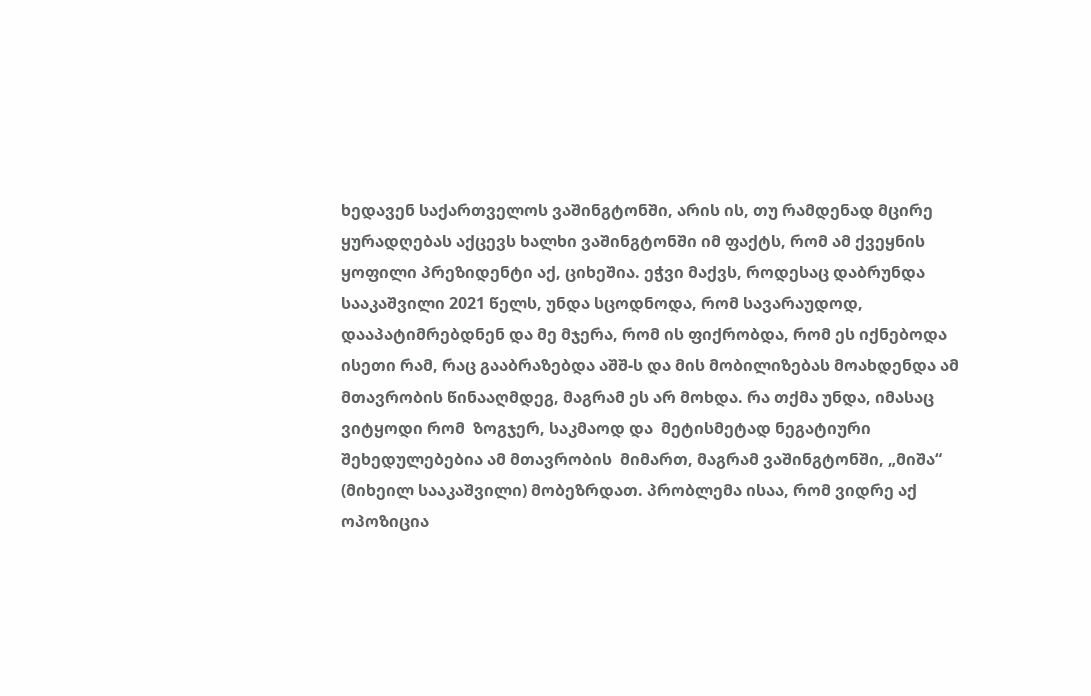ხედავენ საქართველოს ვაშინგტონში, არის ის, თუ რამდენად მცირე ყურადღებას აქცევს ხალხი ვაშინგტონში იმ ფაქტს, რომ ამ ქვეყნის ყოფილი პრეზიდენტი აქ, ციხეშია. ეჭვი მაქვს, როდესაც დაბრუნდა სააკაშვილი 2021 წელს, უნდა სცოდნოდა, რომ სავარაუდოდ, დააპატიმრებდნენ და მე მჯერა, რომ ის ფიქრობდა, რომ ეს იქნებოდა ისეთი რამ, რაც გააბრაზებდა აშშ-ს და მის მობილიზებას მოახდენდა ამ მთავრობის წინააღმდეგ, მაგრამ ეს არ მოხდა. რა თქმა უნდა, იმასაც ვიტყოდი რომ  ზოგჯერ, საკმაოდ და  მეტისმეტად ნეგატიური შეხედულებებია ამ მთავრობის  მიმართ, მაგრამ ვაშინგტონში, „მიშა“ (მიხეილ სააკაშვილი) მობეზრდათ. პრობლემა ისაა, რომ ვიდრე აქ ოპოზიცია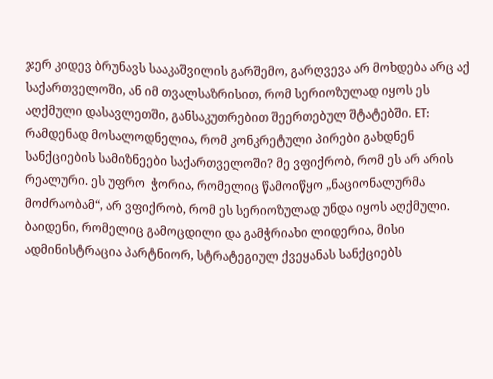ჯერ კიდევ ბრუნავს სააკაშვილის გარშემო, გარღვევა არ მოხდება არც აქ საქართველოში, ან იმ თვალსაზრისით, რომ სერიოზულად იყოს ეს აღქმული დასავლეთში, განსაკუთრებით შეერთებულ შტატებში. ET: რამდენად მოსალოდნელია, რომ კონკრეტული პირები გახდნენ სანქციების სამიზნეები საქართველოში? მე ვფიქრობ, რომ ეს არ არის რეალური. ეს უფრო  ჭორია, რომელიც წამოიწყო „ნაციონალურმა მოძრაობამ“, არ ვფიქრობ, რომ ეს სერიოზულად უნდა იყოს აღქმული. ბაიდენი, რომელიც გამოცდილი და გამჭრიახი ლიდერია, მისი ადმინისტრაცია პარტნიორ, სტრატეგიულ ქვეყანას სანქციებს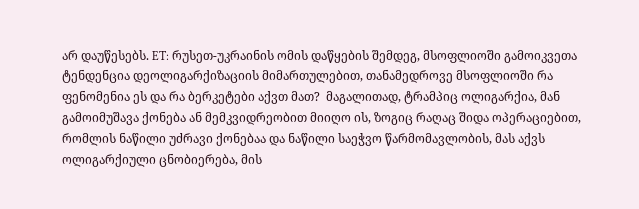არ დაუწესებს. ET: რუსეთ-უკრაინის ომის დაწყების შემდეგ, მსოფლიოში გამოიკვეთა ტენდენცია დეოლიგარქიზაციის მიმართულებით, თანამედროვე მსოფლიოში რა ფენომენია ეს და რა ბერკეტები აქვთ მათ?  მაგალითად, ტრამპიც ოლიგარქია, მან გამოიმუშავა ქონება ან მემკვიდრეობით მიიღო ის, ზოგიც რაღაც შიდა ოპერაციებით, რომლის ნაწილი უძრავი ქონებაა და ნაწილი საეჭვო წარმომავლობის, მას აქვს ოლიგარქიული ცნობიერება, მის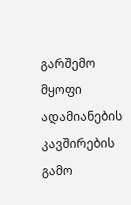გარშემო მყოფი ადამიანების კავშირების გამო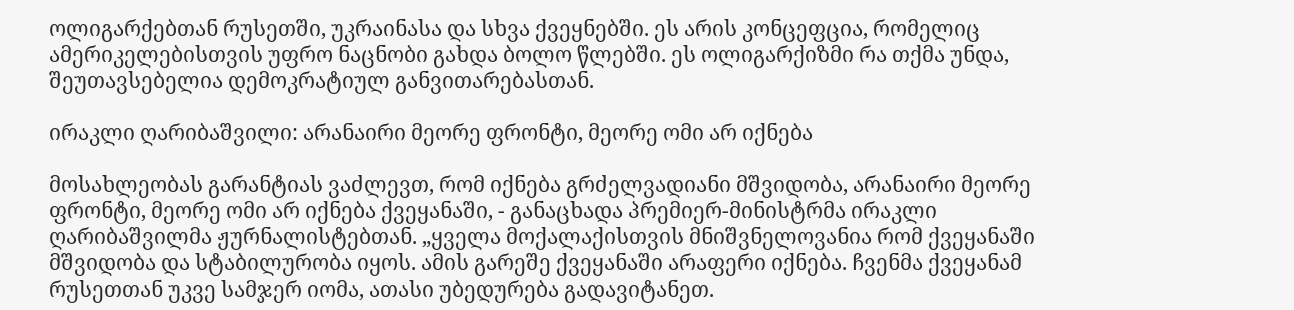ოლიგარქებთან რუსეთში, უკრაინასა და სხვა ქვეყნებში. ეს არის კონცეფცია, რომელიც ამერიკელებისთვის უფრო ნაცნობი გახდა ბოლო წლებში. ეს ოლიგარქიზმი რა თქმა უნდა, შეუთავსებელია დემოკრატიულ განვითარებასთან.

ირაკლი ღარიბაშვილი: არანაირი მეორე ფრონტი, მეორე ომი არ იქნება

მოსახლეობას გარანტიას ვაძლევთ, რომ იქნება გრძელვადიანი მშვიდობა, არანაირი მეორე ფრონტი, მეორე ომი არ იქნება ქვეყანაში, - განაცხადა პრემიერ-მინისტრმა ირაკლი ღარიბაშვილმა ჟურნალისტებთან. „ყველა მოქალაქისთვის მნიშვნელოვანია რომ ქვეყანაში მშვიდობა და სტაბილურობა იყოს. ამის გარეშე ქვეყანაში არაფერი იქნება. ჩვენმა ქვეყანამ რუსეთთან უკვე სამჯერ იომა, ათასი უბედურება გადავიტანეთ.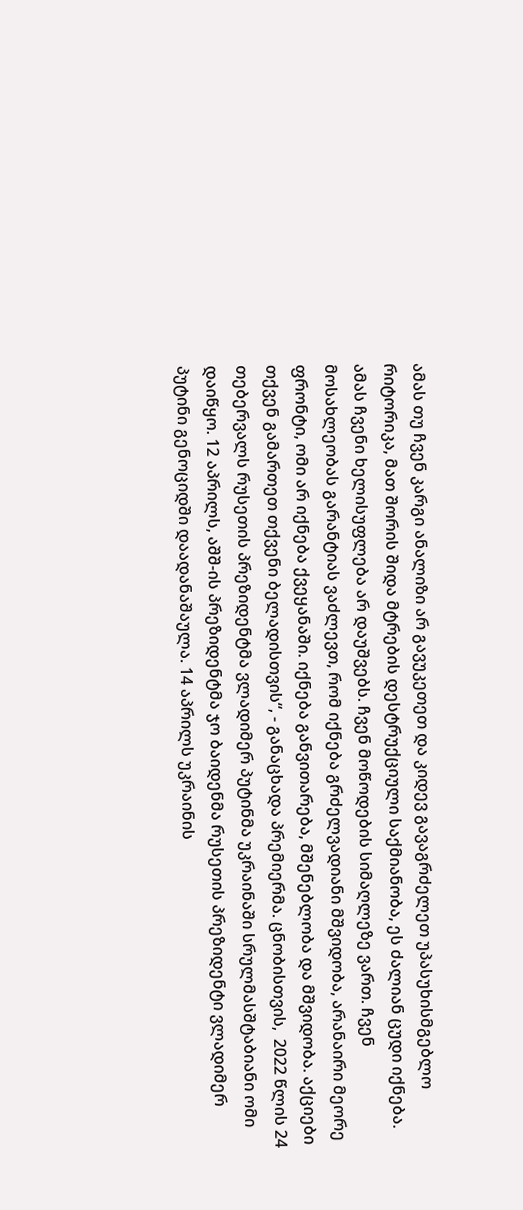ამას თუ ჩვენ კარგი ანალიზი არ გავუკეთეთ და კიდევ გავაგრძელეთ უპასუხისმგებლო რიტორიკა, მათ შორის შიდა მტრების დესტრუქციული საქმიანობა, ეს ძალიან ცუდი იქნება. ამას ჩვენი ხელისუფლება არ დაუშვებს. ჩვენ მოწოდების სიმაღლეზე ვართ. ჩვენ მოსახლეობას გარანტიას ვაძლევთ, რომ იქნება გრძელვადიანი მშვიდობა, არანაირი მეორე ფრონტი, ომი არ იქნება ქვეყანაში. იქნება განვითარება, მშენებლობა და მშვიდობა. აქციები თქვენ გამართეთ თქვენი ბელადისთვის“, - განაცხადა პრემიერმა. ცნობისთვის,  2022 წლის 24 თებერვალს რუსეთის პრეზიდენტმა ვლადიმერ პუტინმა უკრაინაში სრულმასშტაბიანი ომი დაიწყო. 12 აპრილს, აშშ-ის პრეზიდენტმა ჯო ბაიდენმა რუსეთის პრეზიდენტი ვლადიმერ პუტინი გენოციდში დაადანაშაულა. 14 აპრილს უკრაინის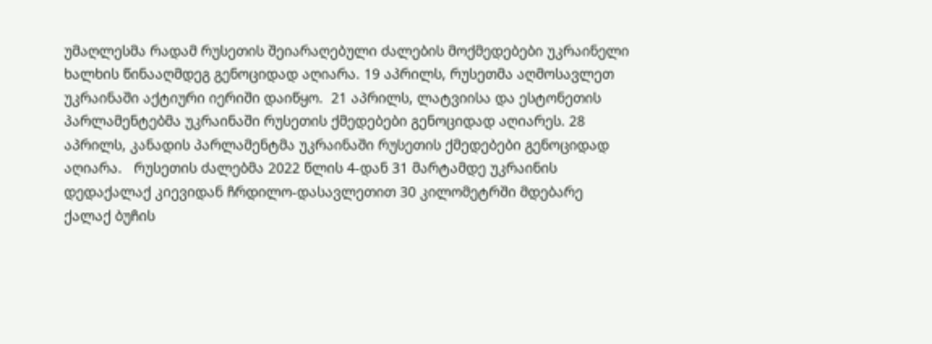უმაღლესმა რადამ რუსეთის შეიარაღებული ძალების მოქმედებები უკრაინელი ხალხის წინააღმდეგ გენოციდად აღიარა. 19 აპრილს, რუსეთმა აღმოსავლეთ უკრაინაში აქტიური იერიში დაიწყო.  21 აპრილს, ლატვიისა და ესტონეთის პარლამენტებმა უკრაინაში რუსეთის ქმედებები გენოციდად აღიარეს. 28 აპრილს, კანადის პარლამენტმა უკრაინაში რუსეთის ქმედებები გენოციდად აღიარა.   რუსეთის ძალებმა 2022 წლის 4-დან 31 მარტამდე უკრაინის დედაქალაქ კიევიდან ჩრდილო-დასავლეთით 30 კილომეტრში მდებარე ქალაქ ბუჩის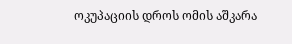ოკუპაციის დროს ომის აშკარა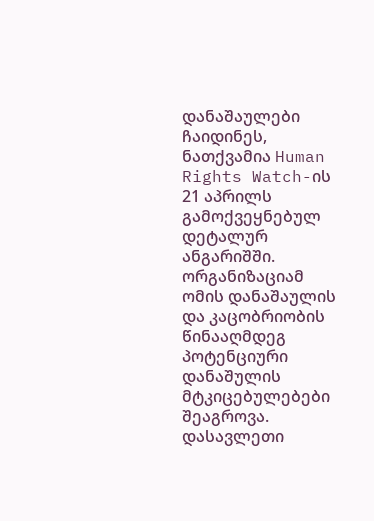დანაშაულები ჩაიდინეს, ნათქვამია Human Rights Watch-ის 21 აპრილს გამოქვეყნებულ დეტალურ ანგარიშში. ორგანიზაციამ ომის დანაშაულის და კაცობრიობის წინააღმდეგ პოტენციური დანაშულის მტკიცებულებები შეაგროვა. დასავლეთი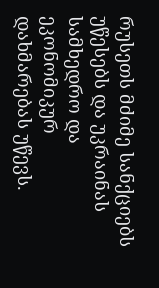რუსეთს მძიმე სანქციებს უწესებს და უკრაინას სამხედრო და ეკონომიკურ დახმარებას უწევს.